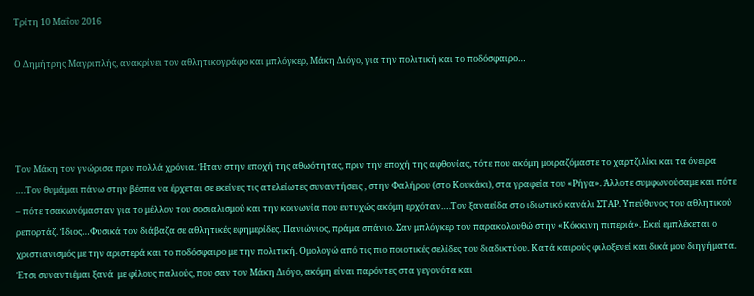Τρίτη 10 Μαΐου 2016

Ο Δημήτρης Μαγριπλής, ανακρίνει τον αθλητικογράφο και μπλόγκερ, Μάκη Διόγο, για την πολιτική και το ποδόσφαιρο…




Τον Μάκη τον γνώρισα πριν πολλά χρόνια. Ήταν στην εποχή της αθωότητας, πριν την εποχή της αφθονίας, τότε που ακόμη μοιραζόμαστε το χαρτζιλίκι και τα όνειρα ….Τον θυμάμαι πάνω στην βέσπα να έρχεται σε εκείνες τις ατελείωτες συναντήσεις , στην Φαλήρου (στο Κουκάκι), στα γραφεία του «Ρήγα». Άλλοτε συμφωνούσαμε και πότε – πότε τσακωνόμασταν για το μέλλον του σοσιαλισμού και την κοινωνία που ευτυχώς ακόμη ερχόταν….Τον ξαναείδα στο ιδιωτικό κανάλι ΣΤΑΡ. Υπεύθυνος του αθλητικού ρεπορτάζ. Ίδιος…Φυσικά τον διάβαζα σε αθλητικές εφημερίδες. Πανιώνιος, πράμα σπάνιο. Σαν μπλόγκερ τον παρακολουθώ στην «Κόκκινη πιπεριά». Εκεί εμπλέκεται ο χριστιανισμός με την αριστερά και το ποδόσφαιρο με την πολιτική. Ομολογώ από τις πιο ποιοτικές σελίδες του διαδικτύου. Κατά καιρούς φιλοξενεί και δικά μου διηγήματα. Έτσι συναντιέμαι ξανά  με φίλους παλιούς, που σαν τον Μάκη Διόγο, ακόμη είναι παρόντες στα γεγονότα και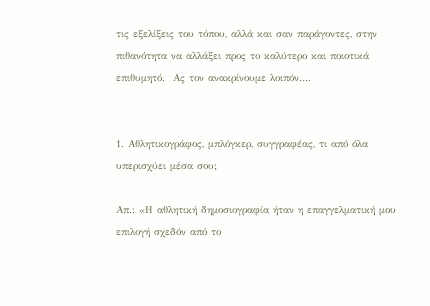τις εξελίξεις του τόπου, αλλά και σαν παράγοντες, στην πιθανότητα να αλλάξει προς το καλύτερο και ποιοτικά επιθυμητό.  Ας τον ανακρίνουμε λοιπόν….


1. Αθλητικογράφος, μπλόγκερ, συγγραφέας, τι από όλα υπερισχύει μέσα σου;

Απ.: «Η αθλητική δημοσιογραφία ήταν η επαγγελματική μου επιλογή σχεδόν από το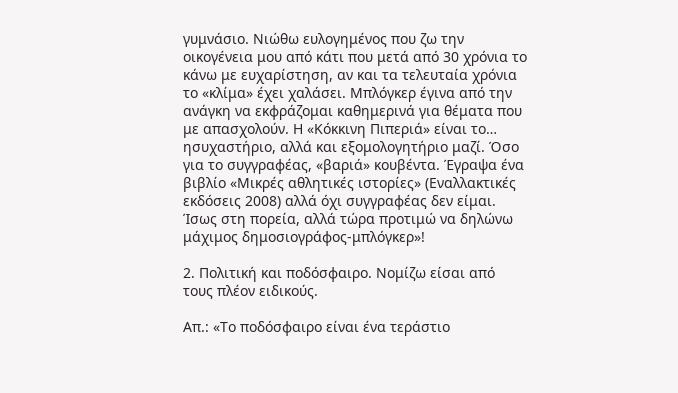γυμνάσιο. Νιώθω ευλογημένος που ζω την οικογένεια μου από κάτι που μετά από 30 χρόνια το κάνω με ευχαρίστηση, αν και τα τελευταία χρόνια το «κλίμα» έχει χαλάσει. Μπλόγκερ έγινα από την ανάγκη να εκφράζομαι καθημερινά για θέματα που με απασχολούν. Η «Κόκκινη Πιπεριά» είναι το… ησυχαστήριο, αλλά και εξομολογητήριο μαζί. Όσο για το συγγραφέας, «βαριά» κουβέντα. Έγραψα ένα βιβλίο «Μικρές αθλητικές ιστορίες» (Εναλλακτικές εκδόσεις 2008) αλλά όχι συγγραφέας δεν είμαι. Ίσως στη πορεία, αλλά τώρα προτιμώ να δηλώνω μάχιμος δημοσιογράφος-μπλόγκερ»!

2. Πολιτική και ποδόσφαιρο. Νομίζω είσαι από τους πλέον ειδικούς.

Απ.: «Το ποδόσφαιρο είναι ένα τεράστιο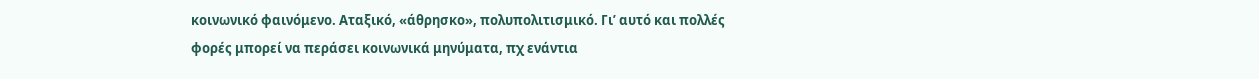κοινωνικό φαινόμενο. Αταξικό, «άθρησκο», πολυπολιτισμικό. Γι’ αυτό και πολλές φορές μπορεί να περάσει κοινωνικά μηνύματα, πχ ενάντια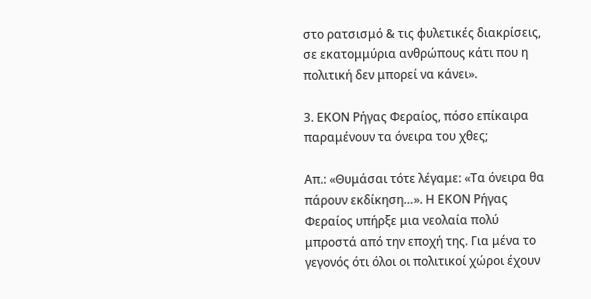στο ρατσισμό & τις φυλετικές διακρίσεις, σε εκατομμύρια ανθρώπους κάτι που η πολιτική δεν μπορεί να κάνει».

3. ΕΚΟΝ Ρήγας Φεραίος, πόσο επίκαιρα παραμένουν τα όνειρα του χθες;

Απ.: «Θυμάσαι τότε λέγαμε: «Τα όνειρα θα πάρουν εκδίκηση…». Η ΕΚΟΝ Ρήγας Φεραίος υπήρξε μια νεολαία πολύ μπροστά από την εποχή της. Για μένα το γεγονός ότι όλοι οι πολιτικοί χώροι έχουν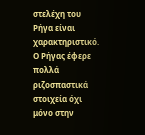στελέχη του Ρήγα είναι χαρακτηριστικό. Ο Ρήγας έφερε πολλά ριζοσπαστικά στοιχεία όχι μόνο στην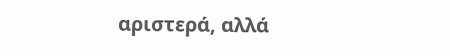αριστερά, αλλά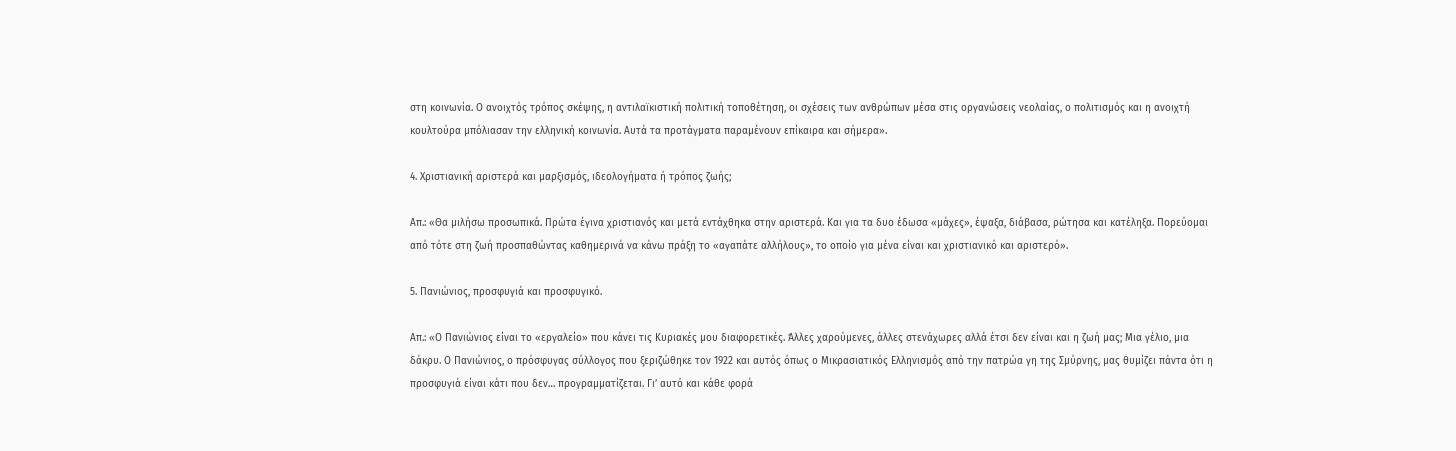στη κοινωνία. Ο ανοιχτός τρόπος σκέψης, η αντιλαϊκιστική πολιτική τοποθέτηση, οι σχέσεις των ανθρώπων μέσα στις οργανώσεις νεολαίας, ο πολιτισμός και η ανοιχτή κουλτούρα μπόλιασαν την ελληνική κοινωνία. Αυτά τα προτάγματα παραμένουν επίκαιρα και σήμερα».

4. Χριστιανική αριστερά και μαρξισμός, ιδεολογήματα ή τρόπος ζωής;

Απ.: «Θα μιλήσω προσωπικά. Πρώτα έγινα χριστιανός και μετά εντάχθηκα στην αριστερά. Και για τα δυο έδωσα «μάχες», έψαξα, διάβασα, ρώτησα και κατέληξα. Πορεύομαι από τότε στη ζωή προσπαθώντας καθημερινά να κάνω πράξη το «αγαπάτε αλλήλους», το οποίο για μένα είναι και χριστιανικό και αριστερό».

5. Πανιώνιος, προσφυγιά και προσφυγικό.

Απ.: «Ο Πανιώνιος είναι το «εργαλείο» που κάνει τις Κυριακές μου διαφορετικές. Άλλες χαρούμενες, άλλες στενάχωρες αλλά έτσι δεν είναι και η ζωή μας; Μια γέλιο, μια δάκρυ. Ο Πανιώνιος, ο πρόσφυγας σύλλογος που ξεριζώθηκε τον 1922 και αυτός όπως ο Μικρασιατικός Ελληνισμός από την πατρώα γη της Σμύρνης, μας θυμίζει πάντα ότι η προσφυγιά είναι κάτι που δεν… προγραμματίζεται. Γι’ αυτό και κάθε φορά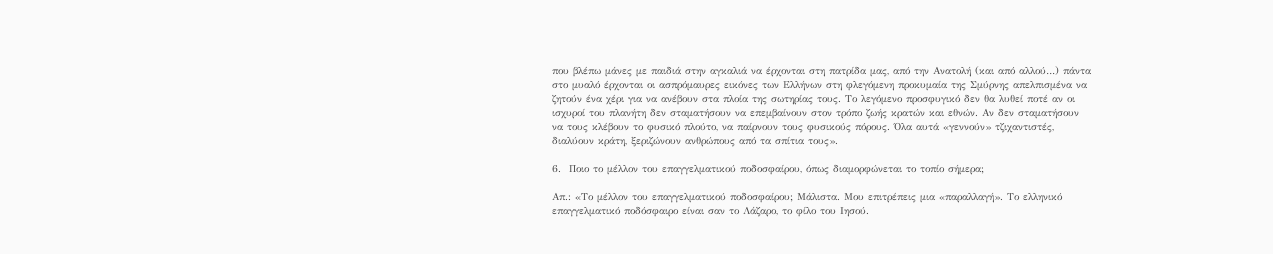που βλέπω μάνες με παιδιά στην αγκαλιά να έρχονται στη πατρίδα μας, από την Ανατολή (και από αλλού…) πάντα στο μυαλό έρχονται οι ασπρόμαυρες εικόνες των Ελλήνων στη φλεγόμενη προκυμαία της Σμύρνης απελπισμένα να ζητούν ένα χέρι για να ανέβουν στα πλοία της σωτηρίας τους. Το λεγόμενο προσφυγικό δεν θα λυθεί ποτέ αν οι ισχυροί του πλανήτη δεν σταματήσουν να επεμβαίνουν στον τρόπο ζωής κρατών και εθνών. Αν δεν σταματήσουν να τους κλέβουν το φυσικό πλούτο, να παίρνουν τους φυσικούς πόρους. Όλα αυτά «γεννούν» τζιχαντιστές, διαλύουν κράτη, ξεριζώνουν ανθρώπους από τα σπίτια τους».

6.  Ποιο το μέλλον του επαγγελματικού ποδοσφαίρου, όπως διαμορφώνεται το τοπίο σήμερα;

Απ.: «Το μέλλον του επαγγελματικού ποδοσφαίρου; Μάλιστα. Μου επιτρέπεις μια «παραλλαγή». Το ελληνικό επαγγελματικό ποδόσφαιρο είναι σαν το Λάζαρο, το φίλο του Ιησού.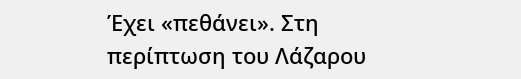Έχει «πεθάνει». Στη περίπτωση του Λάζαρου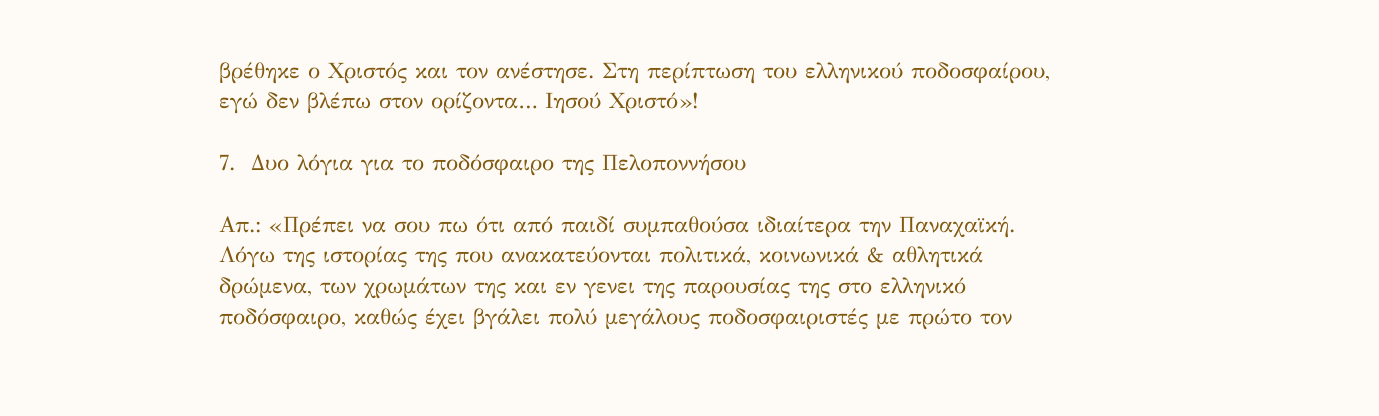βρέθηκε ο Χριστός και τον ανέστησε. Στη περίπτωση του ελληνικού ποδοσφαίρου, εγώ δεν βλέπω στον ορίζοντα… Ιησού Χριστό»!

7.  Δυο λόγια για το ποδόσφαιρο της Πελοποννήσου

Απ.: «Πρέπει να σου πω ότι από παιδί συμπαθούσα ιδιαίτερα την Παναχαϊκή. Λόγω της ιστορίας της που ανακατεύονται πολιτικά, κοινωνικά & αθλητικά δρώμενα, των χρωμάτων της και εν γενει της παρουσίας της στο ελληνικό ποδόσφαιρο, καθώς έχει βγάλει πολύ μεγάλους ποδοσφαιριστές με πρώτο τον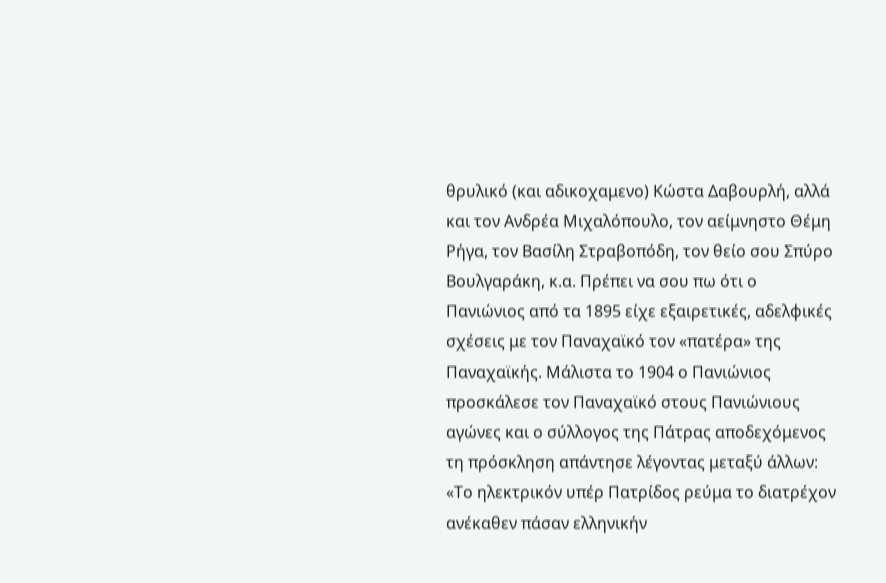θρυλικό (και αδικοχαμενο) Κώστα Δαβουρλή, αλλά και τον Ανδρέα Μιχαλόπουλο, τον αείμνηστο Θέμη Ρήγα, τον Βασίλη Στραβοπόδη, τον θείο σου Σπύρο Βουλγαράκη, κ.α. Πρέπει να σου πω ότι ο Πανιώνιος από τα 1895 είχε εξαιρετικές, αδελφικές σχέσεις με τον Παναχαϊκό τον «πατέρα» της Παναχαϊκής. Μάλιστα το 1904 ο Πανιώνιος προσκάλεσε τον Παναχαϊκό στους Πανιώνιους αγώνες και ο σύλλογος της Πάτρας αποδεχόμενος τη πρόσκληση απάντησε λέγοντας μεταξύ άλλων: «Το ηλεκτρικόν υπέρ Πατρίδος ρεύμα το διατρέχον ανέκαθεν πάσαν ελληνικήν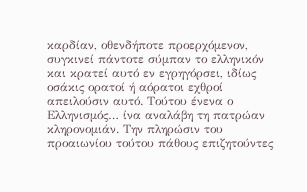καρδίαν, οθενδήποτε προερχόμενον, συγκινεί πάντοτε σύμπαν το ελληνικόν και κρατεί αυτό εν εγρηγόρσει, ιδίως οσάκις ορατοί ή αόρατοι εχθροί απειλούσιν αυτό. Τούτου ένενα ο Ελληνισμός… ίνα αναλάβη τη πατρώαν κληρονομιάν. Την πληρώσιν του προαιωνίου τούτου πάθους επιζητούντες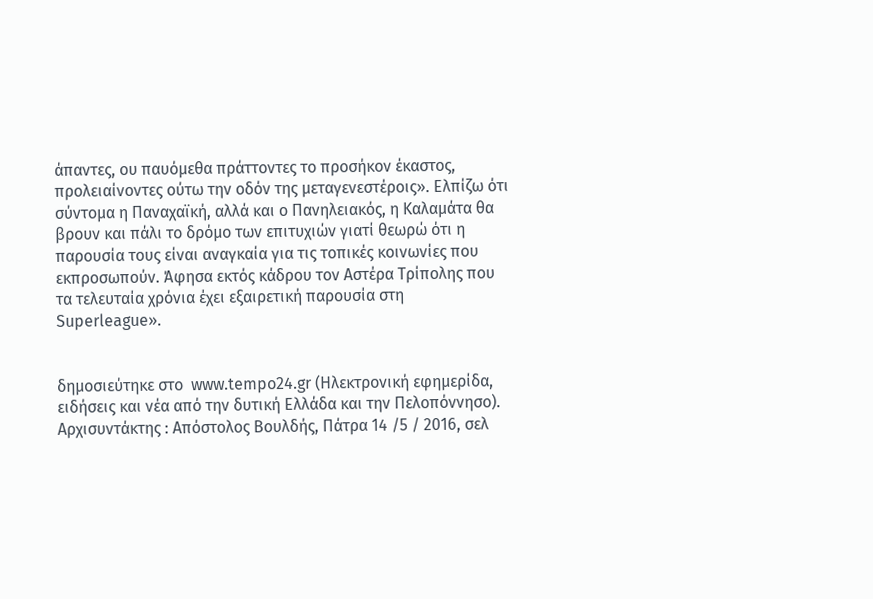άπαντες, ου παυόμεθα πράττοντες το προσήκον έκαστος, προλειαίνοντες ούτω την οδόν της μεταγενεστέροις». Ελπίζω ότι σύντομα η Παναχαϊκή, αλλά και ο Πανηλειακός, η Καλαμάτα θα βρουν και πάλι το δρόμο των επιτυχιών γιατί θεωρώ ότι η παρουσία τους είναι αναγκαία για τις τοπικές κοινωνίες που εκπροσωπούν. Άφησα εκτός κάδρου τον Αστέρα Τρίπολης που τα τελευταία χρόνια έχει εξαιρετική παρουσία στη Superleague».


δημοσιεύτηκε στο  www.tempo24.gr (Ηλεκτρονική εφημερίδα, ειδήσεις και νέα από την δυτική Ελλάδα και την Πελοπόννησο). Αρχισυντάκτης : Απόστολος Βουλδής, Πάτρα 14 /5 / 2016, σελ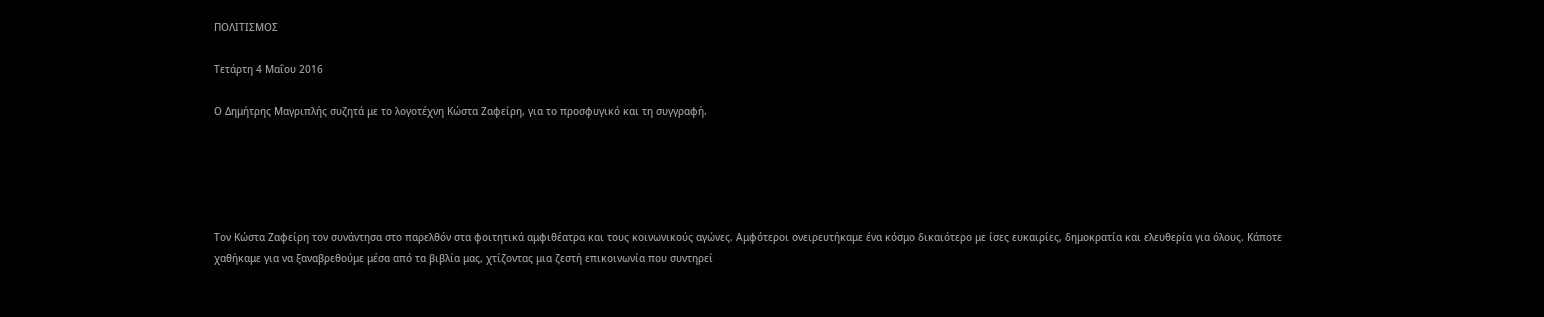ΠΟΛΙΤΙΣΜΟΣ

Τετάρτη 4 Μαΐου 2016

Ο Δημήτρης Μαγριπλής συζητά με το λογοτέχνη Κώστα Ζαφείρη, για το προσφυγικό και τη συγγραφή.





Τον Κώστα Ζαφείρη τον συνάντησα στο παρελθόν στα φοιτητικά αμφιθέατρα και τους κοινωνικούς αγώνες. Αμφότεροι ονειρευτήκαμε ένα κόσμο δικαιότερο με ίσες ευκαιρίες, δημοκρατία και ελευθερία για όλους. Κάποτε χαθήκαμε για να ξαναβρεθούμε μέσα από τα βιβλία μας, χτίζοντας μια ζεστή επικοινωνία που συντηρεί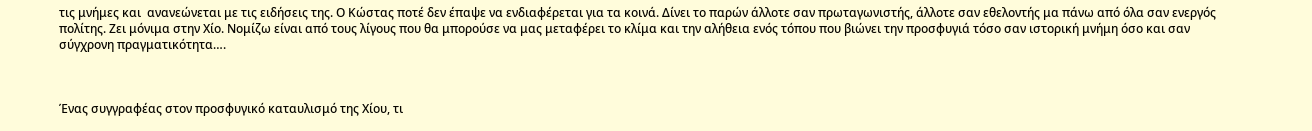τις μνήμες και  ανανεώνεται με τις ειδήσεις της. Ο Κώστας ποτέ δεν έπαψε να ενδιαφέρεται για τα κοινά. Δίνει το παρών άλλοτε σαν πρωταγωνιστής, άλλοτε σαν εθελοντής μα πάνω από όλα σαν ενεργός πολίτης. Ζει μόνιμα στην Χίο. Νομίζω είναι από τους λίγους που θα μπορούσε να μας μεταφέρει το κλίμα και την αλήθεια ενός τόπου που βιώνει την προσφυγιά τόσο σαν ιστορική μνήμη όσο και σαν σύγχρονη πραγματικότητα….



Ένας συγγραφέας στον προσφυγικό καταυλισμό της Χίου, τι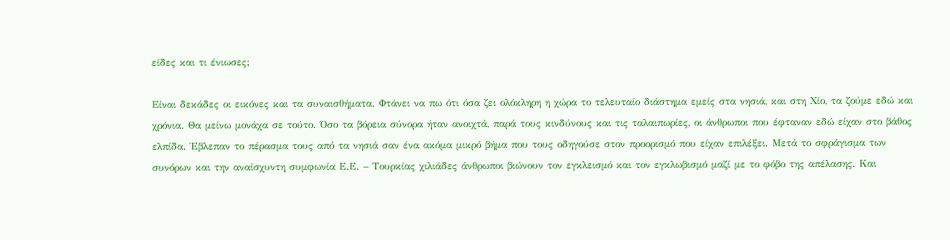είδες και τι ένιωσες;

Είναι δεκάδες οι εικόνες και τα συναισθήματα. Φτάνει να πω ότι όσα ζει ολόκληρη η χώρα το τελευταίο διάστημα εμείς στα νησιά, και στη Χίο, τα ζούμε εδώ και χρόνια. Θα μείνω μονάχα σε τούτο. Όσο τα βόρεια σύνορα ήταν ανοιχτά, παρά τους κινδύνους και τις ταλαιπωρίες, οι άνθρωποι που έφταναν εδώ είχαν στο βάθος ελπίδα. Έβλεπαν το πέρασμα τους από τα νησιά σαν ένα ακόμα μικρό βήμα που τους οδηγούσε στον προορισμό που είχαν επιλέξει. Μετά το σφράγισμα των συνόρων και την αναίσχυντη συμφωνία Ε.Ε. – Τουρκίας χιλιάδες άνθρωποι βιώνουν τον εγκλεισμό και τον εγκλωβισμό μαζί με το φόβο της απέλασης. Και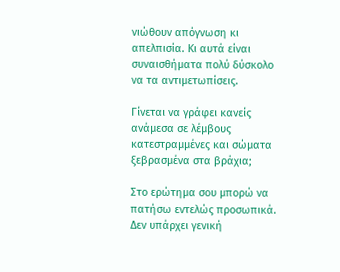νιώθουν απόγνωση κι απελπισία. Κι αυτά είναι συναισθήματα πολύ δύσκολο να τα αντιμετωπίσεις.

Γίνεται να γράφει κανείς ανάμεσα σε λέμβους κατεστραμμένες και σώματα ξεβρασμένα στα βράχια;

Στο ερώτημα σου μπορώ να πατήσω εντελώς προσωπικά. Δεν υπάρχει γενική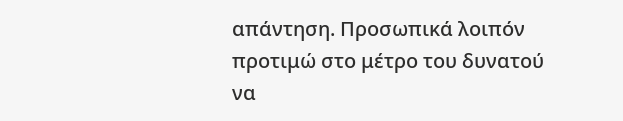απάντηση. Προσωπικά λοιπόν προτιμώ στο μέτρο του δυνατού να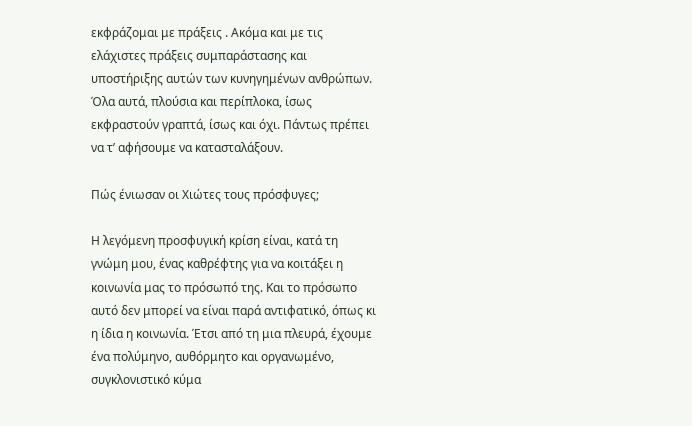εκφράζομαι με πράξεις . Ακόμα και με τις ελάχιστες πράξεις συμπαράστασης και υποστήριξης αυτών των κυνηγημένων ανθρώπων. Όλα αυτά, πλούσια και περίπλοκα, ίσως εκφραστούν γραπτά, ίσως και όχι. Πάντως πρέπει να τ’ αφήσουμε να κατασταλάξουν.

Πώς ένιωσαν οι Χιώτες τους πρόσφυγες;

Η λεγόμενη προσφυγική κρίση είναι, κατά τη γνώμη μου, ένας καθρέφτης για να κοιτάξει η κοινωνία μας το πρόσωπό της. Και το πρόσωπο αυτό δεν μπορεί να είναι παρά αντιφατικό, όπως κι η ίδια η κοινωνία. Έτσι από τη μια πλευρά, έχουμε ένα πολύμηνο, αυθόρμητο και οργανωμένο, συγκλονιστικό κύμα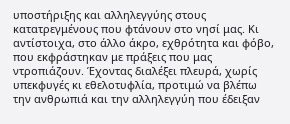υποστήριξης και αλληλεγγύης στους κατατρεγμένους που φτάνουν στο νησί μας. Κι αντίστοιχα, στο άλλο άκρο, εχθρότητα και φόβο, που εκφράστηκαν με πράξεις που μας ντροπιάζουν. Έχοντας διαλέξει πλευρά, χωρίς υπεκφυγές κι εθελοτυφλία, προτιμώ να βλέπω την ανθρωπιά και την αλληλεγγύη που έδειξαν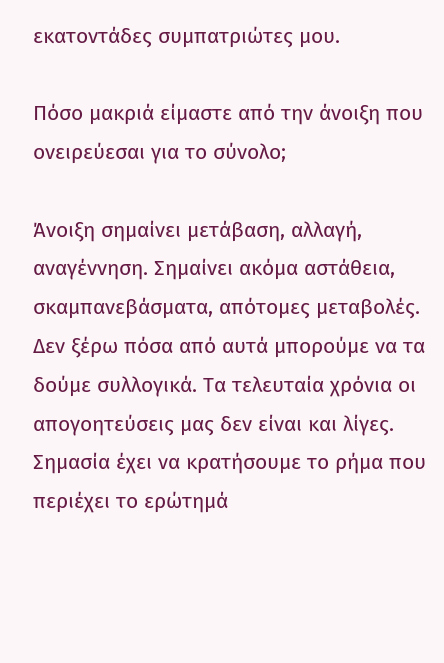εκατοντάδες συμπατριώτες μου.

Πόσο μακριά είμαστε από την άνοιξη που ονειρεύεσαι για το σύνολο;

Άνοιξη σημαίνει μετάβαση, αλλαγή, αναγέννηση. Σημαίνει ακόμα αστάθεια, σκαμπανεβάσματα, απότομες μεταβολές. Δεν ξέρω πόσα από αυτά μπορούμε να τα δούμε συλλογικά. Τα τελευταία χρόνια οι απογοητεύσεις μας δεν είναι και λίγες. Σημασία έχει να κρατήσουμε το ρήμα που περιέχει το ερώτημά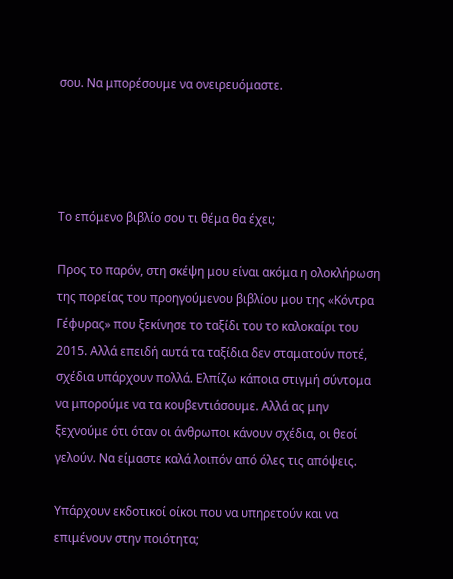σου. Να μπορέσουμε να ονειρευόμαστε.




Το επόμενο βιβλίο σου τι θέμα θα έχει;

Προς το παρόν, στη σκέψη μου είναι ακόμα η ολοκλήρωση της πορείας του προηγούμενου βιβλίου μου της «Κόντρα Γέφυρας» που ξεκίνησε το ταξίδι του το καλοκαίρι του 2015. Αλλά επειδή αυτά τα ταξίδια δεν σταματούν ποτέ, σχέδια υπάρχουν πολλά. Ελπίζω κάποια στιγμή σύντομα να μπορούμε να τα κουβεντιάσουμε. Αλλά ας μην ξεχνούμε ότι όταν οι άνθρωποι κάνουν σχέδια, οι θεοί γελούν. Να είμαστε καλά λοιπόν από όλες τις απόψεις.

Υπάρχουν εκδοτικοί οίκοι που να υπηρετούν και να επιμένουν στην ποιότητα;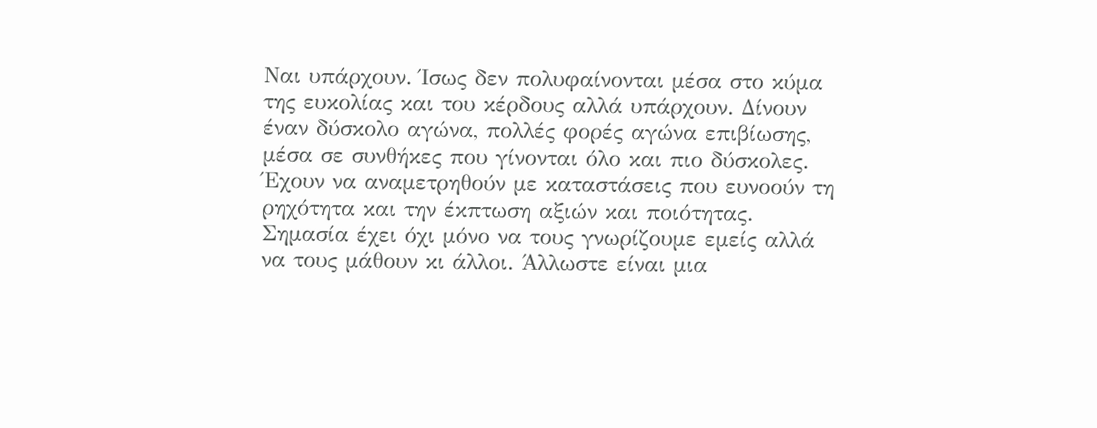Ναι υπάρχουν. Ίσως δεν πολυφαίνονται μέσα στο κύμα της ευκολίας και του κέρδους αλλά υπάρχουν. Δίνουν έναν δύσκολο αγώνα, πολλές φορές αγώνα επιβίωσης, μέσα σε συνθήκες που γίνονται όλο και πιο δύσκολες. Έχουν να αναμετρηθούν με καταστάσεις που ευνοούν τη ρηχότητα και την έκπτωση αξιών και ποιότητας. Σημασία έχει όχι μόνο να τους γνωρίζουμε εμείς αλλά να τους μάθουν κι άλλοι. Άλλωστε είναι μια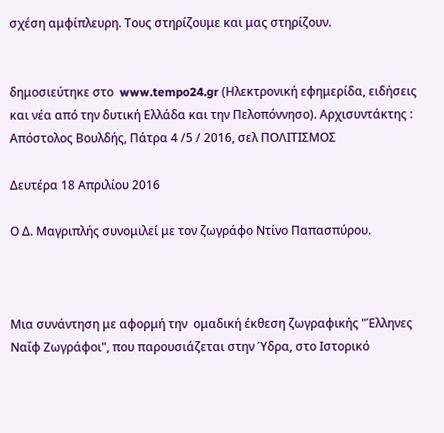σχέση αμφίπλευρη. Τους στηρίζουμε και μας στηρίζουν.


δημοσιεύτηκε στο  www.tempo24.gr (Ηλεκτρονική εφημερίδα, ειδήσεις και νέα από την δυτική Ελλάδα και την Πελοπόννησο). Αρχισυντάκτης : Απόστολος Βουλδής, Πάτρα 4 /5 / 2016, σελ ΠΟΛΙΤΙΣΜΟΣ

Δευτέρα 18 Απριλίου 2016

Ο Δ. Μαγριπλής συνομιλεί με τον ζωγράφο Ντίνο Παπασπύρου.



Μια συνάντηση με αφορμή την  ομαδική έκθεση ζωγραφικής "Έλληνες Ναΐφ Ζωγράφοι", που παρουσιάζεται στην Ύδρα, στο Ιστορικό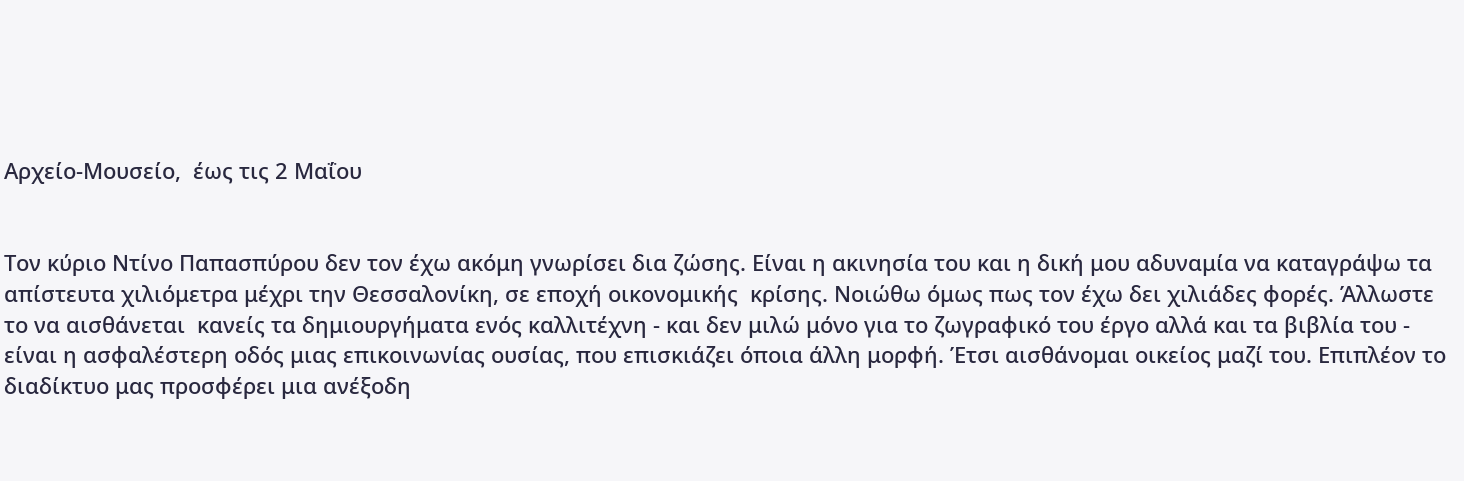Αρχείο-Μουσείο,  έως τις 2 Μαΐου


Τον κύριο Ντίνο Παπασπύρου δεν τον έχω ακόμη γνωρίσει δια ζώσης. Είναι η ακινησία του και η δική μου αδυναμία να καταγράψω τα απίστευτα χιλιόμετρα μέχρι την Θεσσαλονίκη, σε εποχή οικονομικής  κρίσης. Νοιώθω όμως πως τον έχω δει χιλιάδες φορές. Άλλωστε το να αισθάνεται  κανείς τα δημιουργήματα ενός καλλιτέχνη - και δεν μιλώ μόνο για το ζωγραφικό του έργο αλλά και τα βιβλία του - είναι η ασφαλέστερη οδός μιας επικοινωνίας ουσίας, που επισκιάζει όποια άλλη μορφή. Έτσι αισθάνομαι οικείος μαζί του. Επιπλέον το διαδίκτυο μας προσφέρει μια ανέξοδη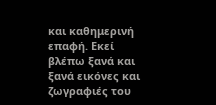και καθημερινή επαφή. Εκεί βλέπω ξανά και ξανά εικόνες και ζωγραφιές του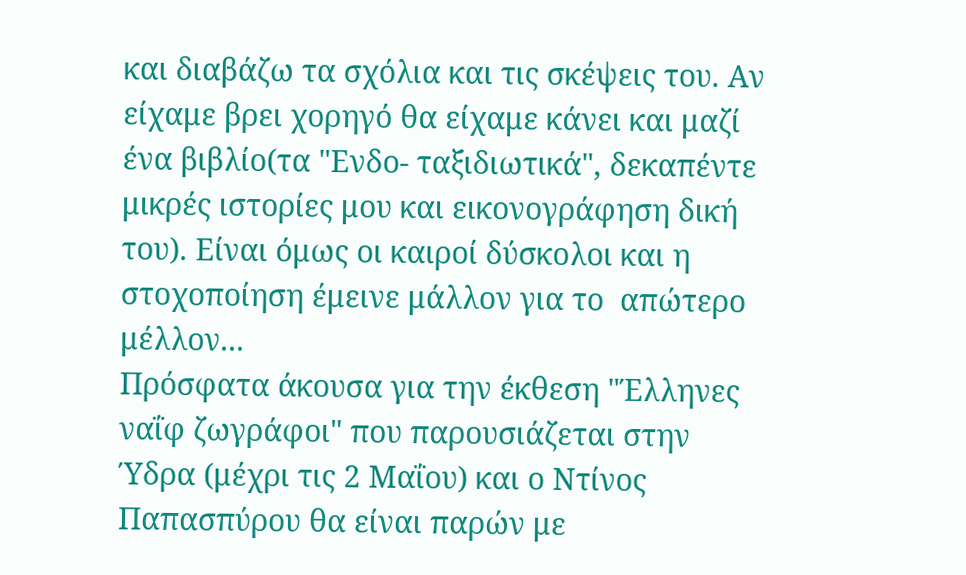και διαβάζω τα σχόλια και τις σκέψεις του. Αν είχαμε βρει χορηγό θα είχαμε κάνει και μαζί ένα βιβλίο(τα "Ενδο- ταξιδιωτικά", δεκαπέντε μικρές ιστορίες μου και εικονογράφηση δική του). Είναι όμως οι καιροί δύσκολοι και η στοχοποίηση έμεινε μάλλον για το  απώτερο μέλλον...
Πρόσφατα άκουσα για την έκθεση "Έλληνες ναΐφ ζωγράφοι" που παρουσιάζεται στην Ύδρα (μέχρι τις 2 Μαΐου) και ο Ντίνος Παπασπύρου θα είναι παρών με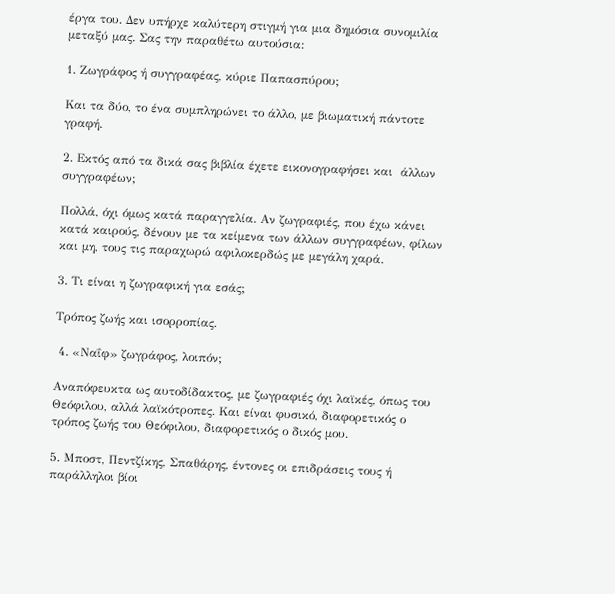έργα του. Δεν υπήρχε καλύτερη στιγμή για μια δημόσια συνομιλία μεταξύ μας. Σας την παραθέτω αυτούσια:

1. Ζωγράφος ή συγγραφέας, κύριε Παπασπύρου;

Και τα δύο, το ένα συμπληρώνει το άλλο, με βιωματική πάντοτε γραφή.

2. Εκτός από τα δικά σας βιβλία έχετε εικονογραφήσει και  άλλων συγγραφέων;

Πολλά, όχι όμως κατά παραγγελία. Αν ζωγραφιές, που έχω κάνει κατά καιρούς, δένουν με τα κείμενα των άλλων συγγραφέων, φίλων και μη, τους τις παραχωρώ αφιλοκερδώς με μεγάλη χαρά.

3. Τι είναι η ζωγραφική για εσάς;

Τρόπος ζωής και ισορροπίας.

 4. «Ναΐφ» ζωγράφος, λοιπόν;

Αναπόφευκτα ως αυτοδίδακτος, με ζωγραφιές όχι λαϊκές, όπως του Θεόφιλου, αλλά λαϊκότροπες. Και είναι φυσικό, διαφορετικός ο τρόπος ζωής του Θεόφιλου, διαφορετικός ο δικός μου.

5. Μποστ, Πεντζίκης, Σπαθάρης, έντονες οι επιδράσεις τους ή παράλληλοι βίοι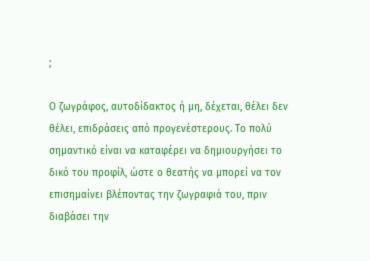;

Ο ζωγράφος, αυτοδίδακτος ή μη, δέχεται, θέλει δεν θέλει, επιδράσεις από προγενέστερους. Το πολύ σημαντικό είναι να καταφέρει να δημιουργήσει το δικό του προφίλ, ώστε ο θεατής να μπορεί να τον επισημαίνει βλέποντας την ζωγραφιά του, πριν διαβάσει την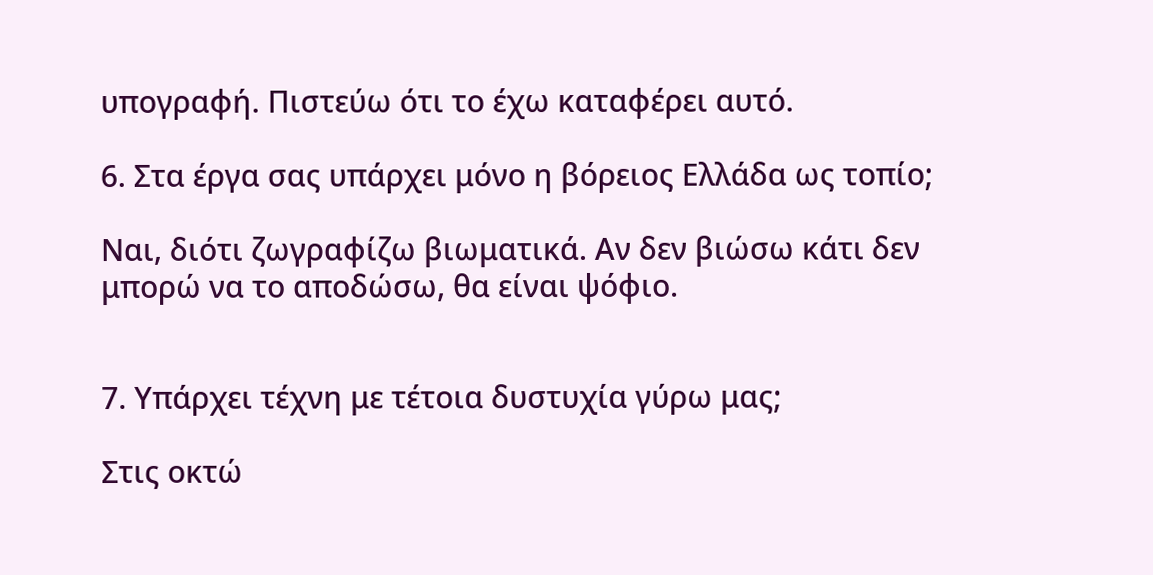υπογραφή. Πιστεύω ότι το έχω καταφέρει αυτό.

6. Στα έργα σας υπάρχει μόνο η βόρειος Ελλάδα ως τοπίο;

Ναι, διότι ζωγραφίζω βιωματικά. Αν δεν βιώσω κάτι δεν μπορώ να το αποδώσω, θα είναι ψόφιο.


7. Υπάρχει τέχνη με τέτοια δυστυχία γύρω μας;

Στις οκτώ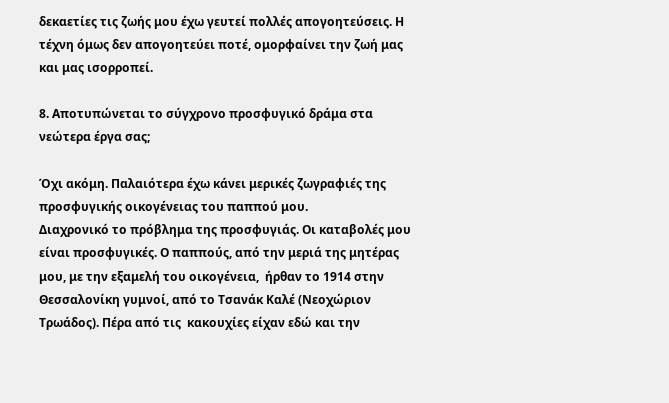δεκαετίες τις ζωής μου έχω γευτεί πολλές απογοητεύσεις. Η τέχνη όμως δεν απογοητεύει ποτέ, ομορφαίνει την ζωή μας και μας ισορροπεί.

8. Αποτυπώνεται το σύγχρονο προσφυγικό δράμα στα νεώτερα έργα σας;

Όχι ακόμη. Παλαιότερα έχω κάνει μερικές ζωγραφιές της προσφυγικής οικογένειας του παππού μου.
Διαχρονικό το πρόβλημα της προσφυγιάς. Οι καταβολές μου είναι προσφυγικές. Ο παππούς, από την μεριά της μητέρας μου, με την εξαμελή του οικογένεια,  ήρθαν το 1914 στην Θεσσαλονίκη γυμνοί, από το Τσανάκ Καλέ (Νεοχώριον Τρωάδος). Πέρα από τις  κακουχίες είχαν εδώ και την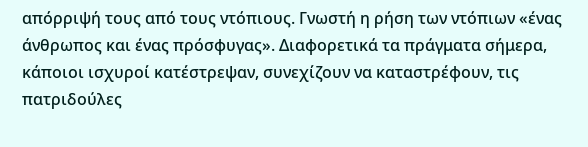απόρριψή τους από τους ντόπιους. Γνωστή η ρήση των ντόπιων «ένας άνθρωπος και ένας πρόσφυγας». Διαφορετικά τα πράγματα σήμερα, κάποιοι ισχυροί κατέστρεψαν, συνεχίζουν να καταστρέφουν, τις πατριδούλες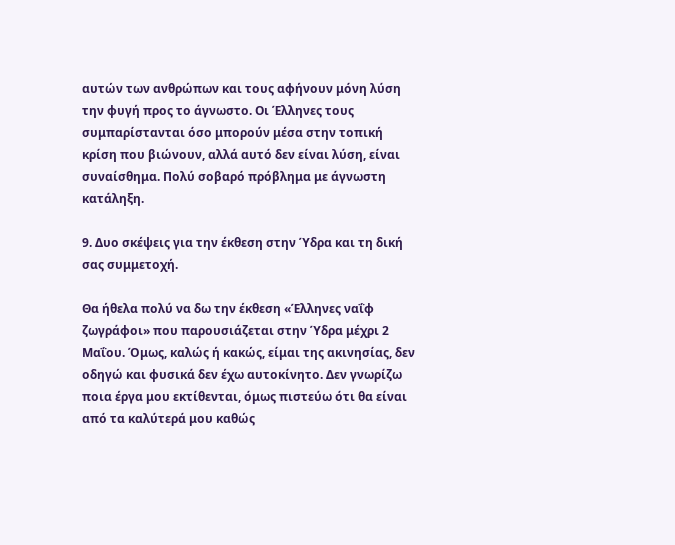αυτών των ανθρώπων και τους αφήνουν μόνη λύση την φυγή προς το άγνωστο. Οι Έλληνες τους συμπαρίστανται όσο μπορούν μέσα στην τοπική κρίση που βιώνουν, αλλά αυτό δεν είναι λύση, είναι συναίσθημα. Πολύ σοβαρό πρόβλημα με άγνωστη κατάληξη.

9. Δυο σκέψεις για την έκθεση στην Ύδρα και τη δική σας συμμετοχή.

Θα ήθελα πολύ να δω την έκθεση «Έλληνες ναΐφ ζωγράφοι» που παρουσιάζεται στην Ύδρα μέχρι 2 Μαΐου. Όμως, καλώς ή κακώς, είμαι της ακινησίας, δεν οδηγώ και φυσικά δεν έχω αυτοκίνητο. Δεν γνωρίζω ποια έργα μου εκτίθενται, όμως πιστεύω ότι θα είναι από τα καλύτερά μου καθώς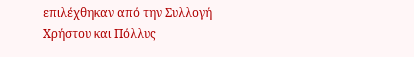επιλέχθηκαν από την Συλλογή Χρήστου και Πόλλυς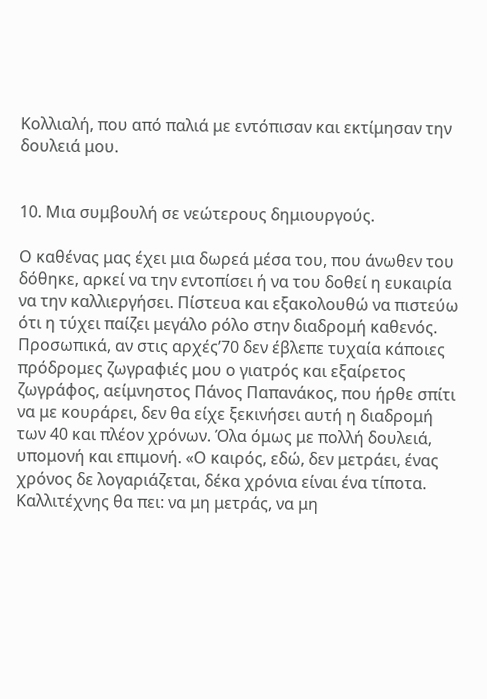Κολλιαλή, που από παλιά με εντόπισαν και εκτίμησαν την δουλειά μου.


10. Μια συμβουλή σε νεώτερους δημιουργούς.

Ο καθένας μας έχει μια δωρεά μέσα του, που άνωθεν του δόθηκε, αρκεί να την εντοπίσει ή να του δοθεί η ευκαιρία να την καλλιεργήσει. Πίστευα και εξακολουθώ να πιστεύω ότι η τύχει παίζει μεγάλο ρόλο στην διαδρομή καθενός. Προσωπικά, αν στις αρχές’70 δεν έβλεπε τυχαία κάποιες πρόδρομες ζωγραφιές μου ο γιατρός και εξαίρετος ζωγράφος, αείμνηστος Πάνος Παπανάκος, που ήρθε σπίτι να με κουράρει, δεν θα είχε ξεκινήσει αυτή η διαδρομή των 40 και πλέον χρόνων. Όλα όμως με πολλή δουλειά, υπομονή και επιμονή. «Ο καιρός, εδώ, δεν μετράει, ένας χρόνος δε λογαριάζεται, δέκα χρόνια είναι ένα τίποτα. Καλλιτέχνης θα πει: να μη μετράς, να μη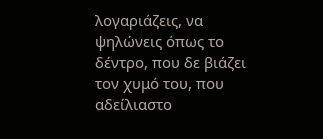λογαριάζεις, να ψηλώνεις όπως το δέντρο, που δε βιάζει τον χυμό του, που αδείλιαστο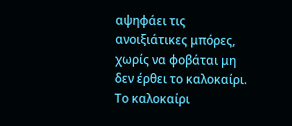αψηφάει τις ανοιξιάτικες μπόρες, χωρίς να φοβάται μη δεν έρθει το καλοκαίρι. Το καλοκαίρι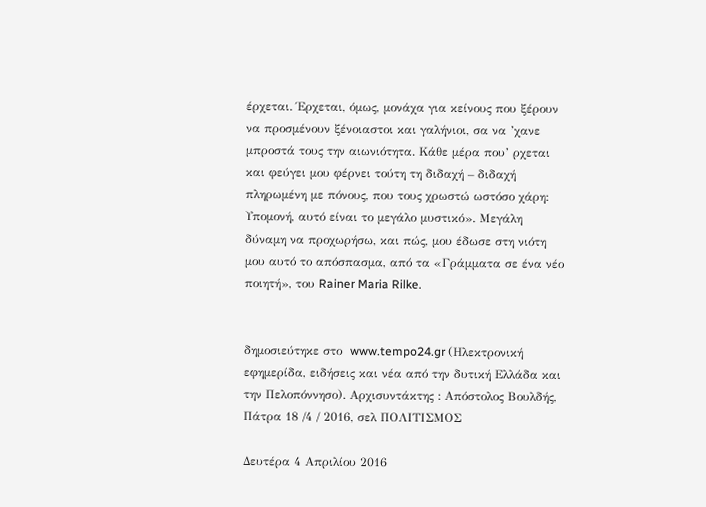έρχεται. Έρχεται, όμως, μονάχα για κείνους που ξέρουν να προσμένουν ξένοιαστοι και γαλήνιοι, σα να ’χανε μπροστά τους την αιωνιότητα. Κάθε μέρα που’ ρχεται  και φεύγει μου φέρνει τούτη τη διδαχή – διδαχή πληρωμένη με πόνους, που τους χρωστώ ωστόσο χάρη: Υπομονή, αυτό είναι το μεγάλο μυστικό». Μεγάλη δύναμη να προχωρήσω, και πώς, μου έδωσε στη νιότη μου αυτό το απόσπασμα, από τα «Γράμματα σε ένα νέο ποιητή», του Rainer Maria Rilke.


δημοσιεύτηκε στο  www.tempo24.gr (Ηλεκτρονική εφημερίδα, ειδήσεις και νέα από την δυτική Ελλάδα και την Πελοπόννησο). Αρχισυντάκτης : Απόστολος Βουλδής, Πάτρα 18 /4 / 2016, σελ ΠΟΛΙΤΙΣΜΟΣ

Δευτέρα 4 Απριλίου 2016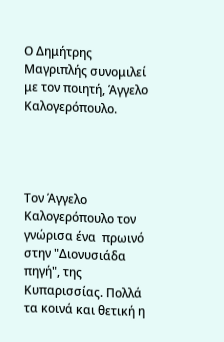Ο Δημήτρης Μαγριπλής συνομιλεί με τον ποιητή, Άγγελο Καλογερόπουλο.




Τον Άγγελο Καλογερόπουλο τον γνώρισα ένα  πρωινό στην "Διονυσιάδα πηγή", της Κυπαρισσίας. Πολλά τα κοινά και θετική η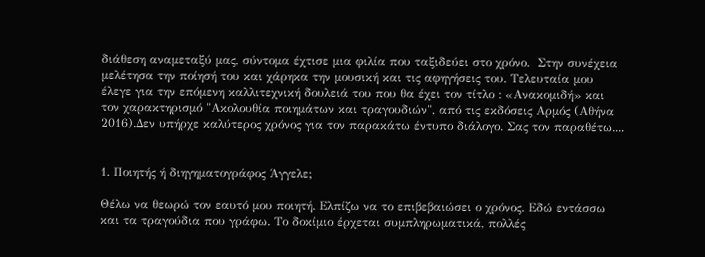διάθεση αναμεταξύ μας, σύντομα έχτισε μια φιλία που ταξιδεύει στο χρόνο.  Στην συνέχεια μελέτησα την ποίησή του και χάρηκα την μουσική και τις αφηγήσεις του. Τελευταία μου έλεγε για την επόμενη καλλιτεχνική δουλειά του που θα έχει τον τίτλο : «Ανακομιδή» και τον χαρακτηρισμό "Ακολουθία ποιημάτων και τραγουδιών", από τις εκδόσεις Αρμός (Αθήνα 2016).Δεν υπήρχε καλύτερος χρόνος για τον παρακάτω έντυπο διάλογο. Σας τον παραθέτω....


1. Ποιητής ή διηγηματογράφος Άγγελε;

Θέλω να θεωρώ τον εαυτό μου ποιητή. Ελπίζω να το επιβεβαιώσει ο χρόνος. Εδώ εντάσσω και τα τραγούδια που γράφω. Το δοκίμιο έρχεται συμπληρωματικά, πολλές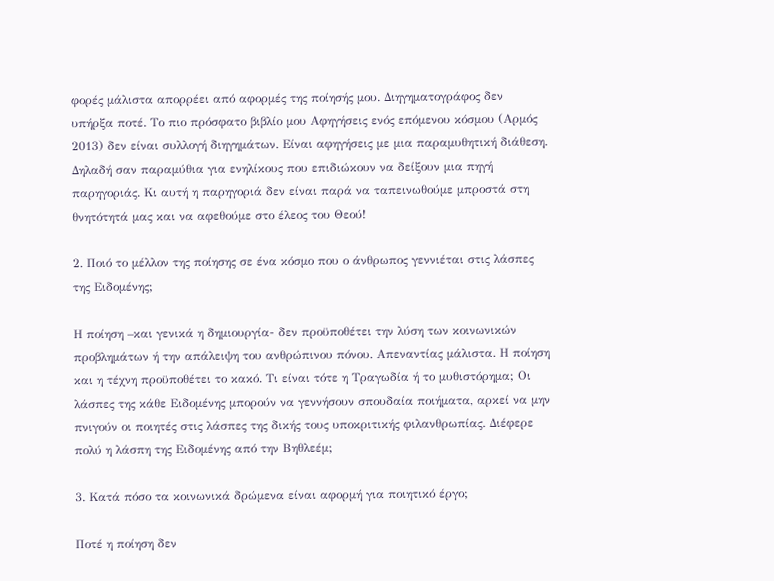φορές μάλιστα απορρέει από αφορμές της ποίησής μου. Διηγηματογράφος δεν υπήρξα ποτέ. Το πιο πρόσφατο βιβλίο μου Αφηγήσεις ενός επόμενου κόσμου (Αρμός 2013) δεν είναι συλλογή διηγημάτων. Είναι αφηγήσεις με μια παραμυθητική διάθεση. Δηλαδή σαν παραμύθια για ενηλίκους που επιδιώκουν να δείξουν μια πηγή παρηγοριάς. Κι αυτή η παρηγοριά δεν είναι παρά να ταπεινωθούμε μπροστά στη θνητότητά μας και να αφεθούμε στο έλεος του Θεού!

2. Ποιό το μέλλον της ποίησης σε ένα κόσμο που ο άνθρωπος γεννιέται στις λάσπες της Ειδομένης;

Η ποίηση –και γενικά η δημιουργία- δεν προϋποθέτει την λύση των κοινωνικών προβλημάτων ή την απάλειψη του ανθρώπινου πόνου. Απεναντίας μάλιστα. Η ποίηση και η τέχνη προϋποθέτει το κακό. Τι είναι τότε η Τραγωδία ή το μυθιστόρημα; Οι λάσπες της κάθε Ειδομένης μπορούν να γεννήσουν σπουδαία ποιήματα, αρκεί να μην πνιγούν οι ποιητές στις λάσπες της δικής τους υποκριτικής φιλανθρωπίας. Διέφερε πολύ η λάσπη της Ειδομένης από την Βηθλεέμ;

3. Κατά πόσο τα κοινωνικά δρώμενα είναι αφορμή για ποιητικό έργο;

Ποτέ η ποίηση δεν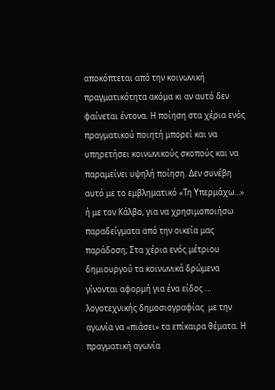αποκόπτεται από την κοινωνική πραγματικότητα ακόμα κι αν αυτό δεν φαίνεται έντονα. Η ποίηση στα χέρια ενός πραγματικού ποιητή μπορεί και να υπηρετήσει κοινωνικούς σκοπούς και να παραμείνει υψηλή ποίηση. Δεν συνέβη αυτό με το εμβληματικό «Τη Υπερμάχω…» ή με τον Κάλβο, για να χρησιμοποιήσω παραδείγματα από την οικεία μας παράδοση; Στα χέρια ενός μέτριου δημιουργού τα κοινωνικά δρώμενα γίνονται αφορμή για ένα είδος … λογοτεχνικής δημοσιογραφίας  με την αγωνία να «πιάσει» τα επίκαιρα θέματα. Η πραγματική αγωνία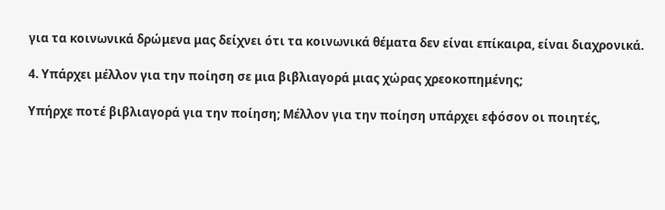για τα κοινωνικά δρώμενα μας δείχνει ότι τα κοινωνικά θέματα δεν είναι επίκαιρα, είναι διαχρονικά.

4. Υπάρχει μέλλον για την ποίηση σε μια βιβλιαγορά μιας χώρας χρεοκοπημένης;

Υπήρχε ποτέ βιβλιαγορά για την ποίηση; Μέλλον για την ποίηση υπάρχει εφόσον οι ποιητές,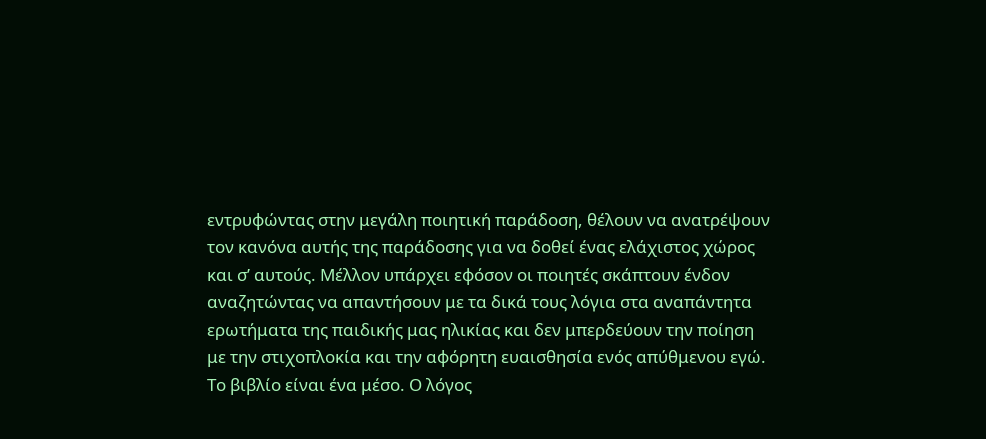εντρυφώντας στην μεγάλη ποιητική παράδοση, θέλουν να ανατρέψουν τον κανόνα αυτής της παράδοσης για να δοθεί ένας ελάχιστος χώρος και σ’ αυτούς. Μέλλον υπάρχει εφόσον οι ποιητές σκάπτουν ένδον αναζητώντας να απαντήσουν με τα δικά τους λόγια στα αναπάντητα ερωτήματα της παιδικής μας ηλικίας και δεν μπερδεύουν την ποίηση με την στιχοπλοκία και την αφόρητη ευαισθησία ενός απύθμενου εγώ.
Το βιβλίο είναι ένα μέσο. Ο λόγος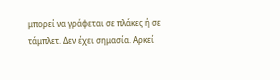μπορεί να γράφεται σε πλάκες ή σε τάμπλετ. Δεν έχει σημασία. Αρκεί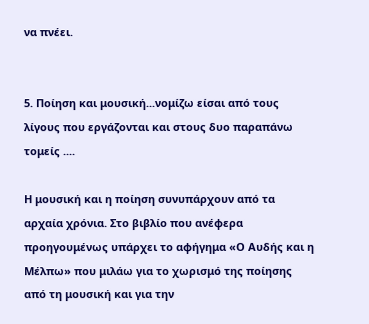να πνέει.


5. Ποίηση και μουσική...νομίζω είσαι από τους λίγους που εργάζονται και στους δυο παραπάνω τομείς ....

Η μουσική και η ποίηση συνυπάρχουν από τα αρχαία χρόνια. Στο βιβλίο που ανέφερα προηγουμένως υπάρχει το αφήγημα «Ο Αυδής και η Μέλπω» που μιλάω για το χωρισμό της ποίησης από τη μουσική και για την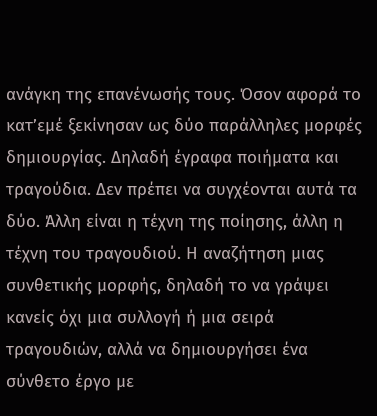ανάγκη της επανένωσής τους. Όσον αφορά το κατ’εμέ ξεκίνησαν ως δύο παράλληλες μορφές δημιουργίας. Δηλαδή έγραφα ποιήματα και τραγούδια. Δεν πρέπει να συγχέονται αυτά τα δύο. Άλλη είναι η τέχνη της ποίησης, άλλη η τέχνη του τραγουδιού. Η αναζήτηση μιας συνθετικής μορφής, δηλαδή το να γράψει κανείς όχι μια συλλογή ή μια σειρά τραγουδιών, αλλά να δημιουργήσει ένα σύνθετο έργο με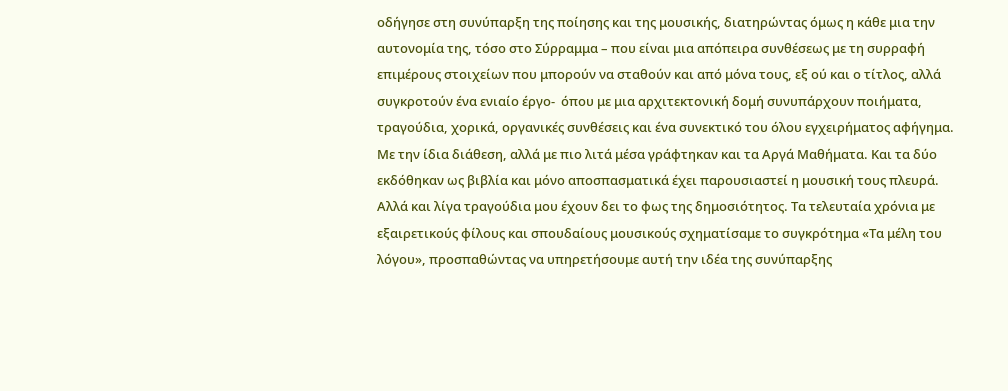οδήγησε στη συνύπαρξη της ποίησης και της μουσικής, διατηρώντας όμως η κάθε μια την αυτονομία της, τόσο στο Σύρραμμα – που είναι μια απόπειρα συνθέσεως με τη συρραφή επιμέρους στοιχείων που μπορούν να σταθούν και από μόνα τους, εξ ού και ο τίτλος, αλλά συγκροτούν ένα ενιαίο έργο-  όπου με μια αρχιτεκτονική δομή συνυπάρχουν ποιήματα, τραγούδια, χορικά, οργανικές συνθέσεις και ένα συνεκτικό του όλου εγχειρήματος αφήγημα. Με την ίδια διάθεση, αλλά με πιο λιτά μέσα γράφτηκαν και τα Αργά Μαθήματα. Και τα δύο εκδόθηκαν ως βιβλία και μόνο αποσπασματικά έχει παρουσιαστεί η μουσική τους πλευρά. Αλλά και λίγα τραγούδια μου έχουν δει το φως της δημοσιότητος. Τα τελευταία χρόνια με εξαιρετικούς φίλους και σπουδαίους μουσικούς σχηματίσαμε το συγκρότημα «Τα μέλη του λόγου», προσπαθώντας να υπηρετήσουμε αυτή την ιδέα της συνύπαρξης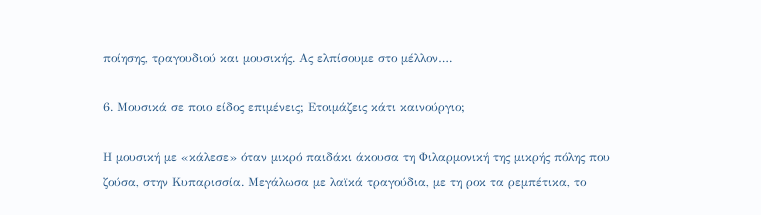ποίησης, τραγουδιού και μουσικής. Ας ελπίσουμε στο μέλλον….

6. Μουσικά σε ποιο είδος επιμένεις; Ετοιμάζεις κάτι καινούργιο;

Η μουσική με «κάλεσε» όταν μικρό παιδάκι άκουσα τη Φιλαρμονική της μικρής πόλης που ζούσα, στην Κυπαρισσία. Μεγάλωσα με λαϊκά τραγούδια, με τη ροκ τα ρεμπέτικα, το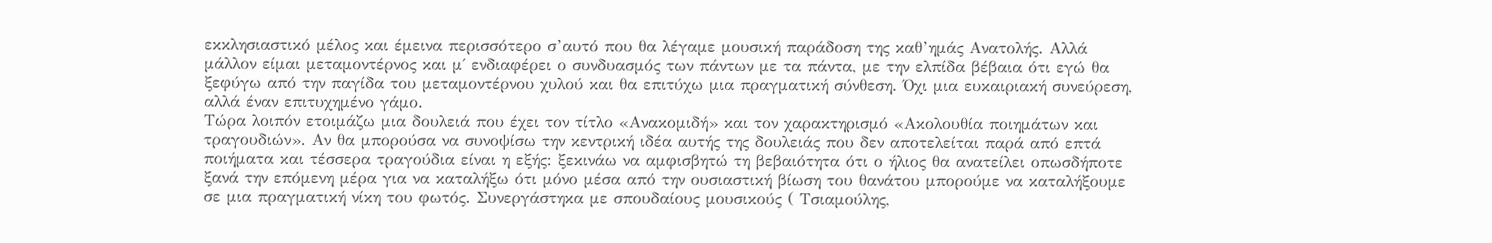εκκλησιαστικό μέλος και έμεινα περισσότερο σ’αυτό που θα λέγαμε μουσική παράδοση της καθ’ημάς Ανατολής. Αλλά μάλλον είμαι μεταμοντέρνος και μ΄ ενδιαφέρει ο συνδυασμός των πάντων με τα πάντα, με την ελπίδα βέβαια ότι εγώ θα ξεφύγω από την παγίδα του μεταμοντέρνου χυλού και θα επιτύχω μια πραγματική σύνθεση. Όχι μια ευκαιριακή συνεύρεση, αλλά έναν επιτυχημένο γάμο.
Τώρα λοιπόν ετοιμάζω μια δουλειά που έχει τον τίτλο «Ανακομιδή» και τον χαρακτηρισμό «Ακολουθία ποιημάτων και τραγουδιών». Αν θα μπορούσα να συνοψίσω την κεντρική ιδέα αυτής της δουλειάς που δεν αποτελείται παρά από επτά ποιήματα και τέσσερα τραγούδια είναι η εξής: ξεκινάω να αμφισβητώ τη βεβαιότητα ότι ο ήλιος θα ανατείλει οπωσδήποτε ξανά την επόμενη μέρα για να καταλήξω ότι μόνο μέσα από την ουσιαστική βίωση του θανάτου μπορούμε να καταλήξουμε σε μια πραγματική νίκη του φωτός. Συνεργάστηκα με σπουδαίους μουσικούς ( Τσιαμούλης,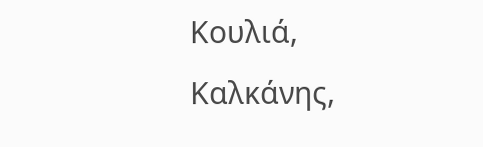Κουλιά, Καλκάνης,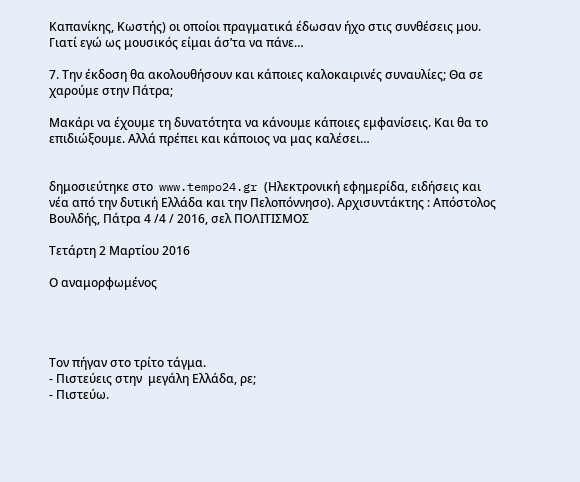Καπανίκης, Κωστής) οι οποίοι πραγματικά έδωσαν ήχο στις συνθέσεις μου. Γιατί εγώ ως μουσικός είμαι άσ’τα να πάνε…

7. Την έκδοση θα ακολουθήσουν και κάποιες καλοκαιρινές συναυλίες; Θα σε χαρούμε στην Πάτρα;

Μακάρι να έχουμε τη δυνατότητα να κάνουμε κάποιες εμφανίσεις. Και θα το επιδιώξουμε. Αλλά πρέπει και κάποιος να μας καλέσει…


δημοσιεύτηκε στο  www.tempo24.gr (Ηλεκτρονική εφημερίδα, ειδήσεις και νέα από την δυτική Ελλάδα και την Πελοπόννησο). Αρχισυντάκτης : Απόστολος Βουλδής, Πάτρα 4 /4 / 2016, σελ ΠΟΛΙΤΙΣΜΟΣ

Τετάρτη 2 Μαρτίου 2016

Ο αναμορφωμένος




Τον πήγαν στο τρίτο τάγμα.
- Πιστεύεις στην  μεγάλη Ελλάδα, ρε;
- Πιστεύω.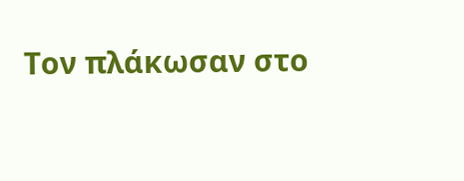Τον πλάκωσαν στο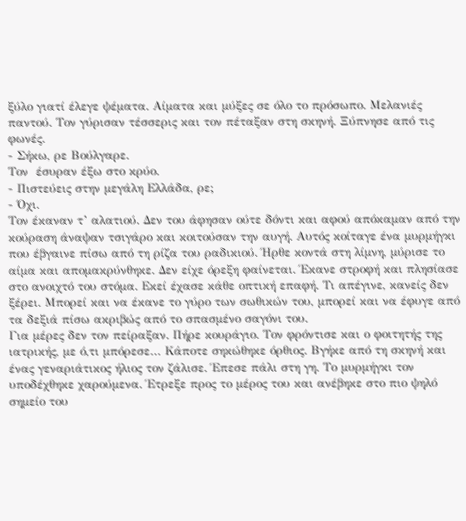ξύλο γιατί έλεγε ψέματα. Αίματα και μύξες σε όλο το πρόσωπο. Μελανιές παντού. Τον γύρισαν τέσσερις και τον πέταξαν στη σκηνή. Ξύπνησε από τις φωνές.
- Σήκω, ρε Βούλγαρε.
Τον  έσυραν έξω στο κρύο.
- Πιστεύεις στην μεγάλη Ελλάδα, ρε;
- Όχι.
Τον έκαναν τ’ αλατιού. Δεν του άφησαν ούτε δόντι και αφού απόκαμαν από την κούραση άναψαν τσιγάρο και κοιτούσαν την αυγή. Αυτός κοίταγε ένα μυρμήγκι που έβγαινε πίσω από τη ρίζα του ραδικιού. Ήρθε κοντά στη λίμνη, μύρισε το αίμα και απομακρύνθηκε. Δεν είχε όρεξη φαίνεται. Έκανε στροφή και πλησίασε στο ανοιχτό του στόμα. Εκεί έχασε κάθε οπτική επαφή. Τι απέγινε, κανείς δεν ξέρει. Μπορεί και να έκανε το γύρο των σωθικών του, μπορεί και να έφυγε από τα δεξιά πίσω ακριβώς από το σπασμένο σαγόνι του.
Για μέρες δεν τον πείραξαν. Πήρε κουράγιο. Τον φρόντισε και ο φοιτητής της ιατρικής, με ό,τι μπόρεσε… Κάποτε σηκώθηκε όρθιος. Βγήκε από τη σκηνή και ένας γεναριάτικος ήλιος τον ζάλισε. Έπεσε πάλι στη γη. Το μυρμήγκι τον υποδέχθηκε χαρούμενα. Έτρεξε προς το μέρος του και ανέβηκε στο πιο ψηλό σημείο του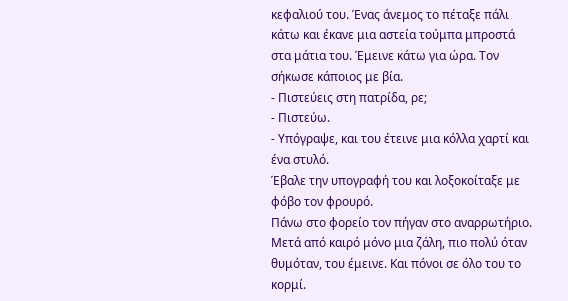κεφαλιού του. Ένας άνεμος το πέταξε πάλι κάτω και έκανε μια αστεία τούμπα μπροστά στα μάτια του. Έμεινε κάτω για ώρα. Τον σήκωσε κάποιος με βία.
- Πιστεύεις στη πατρίδα, ρε;
- Πιστεύω.
- Υπόγραψε, και του έτεινε μια κόλλα χαρτί και ένα στυλό.
Έβαλε την υπογραφή του και λοξοκοίταξε με φόβο τον φρουρό.
Πάνω στο φορείο τον πήγαν στο αναρρωτήριο.
Μετά από καιρό μόνο μια ζάλη, πιο πολύ όταν θυμόταν, του έμεινε. Και πόνοι σε όλο του το κορμί.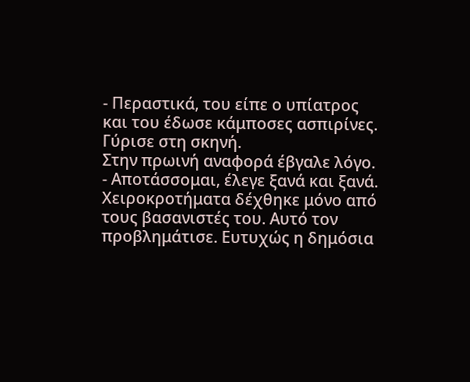- Περαστικά, του είπε ο υπίατρος και του έδωσε κάμποσες ασπιρίνες. Γύρισε στη σκηνή.
Στην πρωινή αναφορά έβγαλε λόγο.
- Αποτάσσομαι, έλεγε ξανά και ξανά.
Χειροκροτήματα δέχθηκε μόνο από τους βασανιστές του. Αυτό τον προβλημάτισε. Ευτυχώς η δημόσια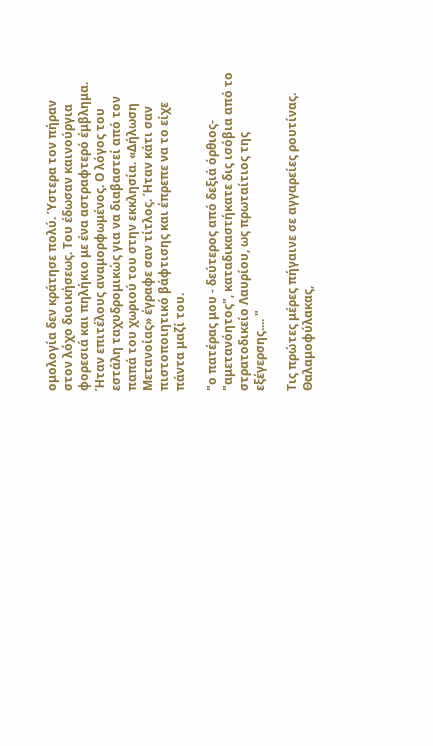ομολογία δεν κράτησε πολύ. Ύστερα τον πήραν στον λόχο διοικήσεως. Του έδωσαν καινούργια φορεσιά και πηλήκιο με ένα αστραφτερό έμβλημα. Ήταν επιτέλους αναμορφωμένος. Ο λόγος του εστάλη ταχυδρομικώς για να διαβαστεί από τον παπά του χωριού του στην εκκλησία. «Δήλωση Μετανοίας» έγραφε σαν τίτλος. Ήταν κάτι σαν πιστοποιητικό βάφτισης και έπρεπε να το είχε πάντα μαζί του.

"ο πατέρας μου - δεύτερος από δεξιά όρθιος- "αμετανόητος", καταδικαστήκατε δις ισόβια από το στρατοδικείο Λαυρίου, ως πρωταίτιος της εξέγερσης.... "

Τις πρώτες μέρες πήγαινε σε αγγαρείες ρουτίνας. Θαλαμοφύλακας,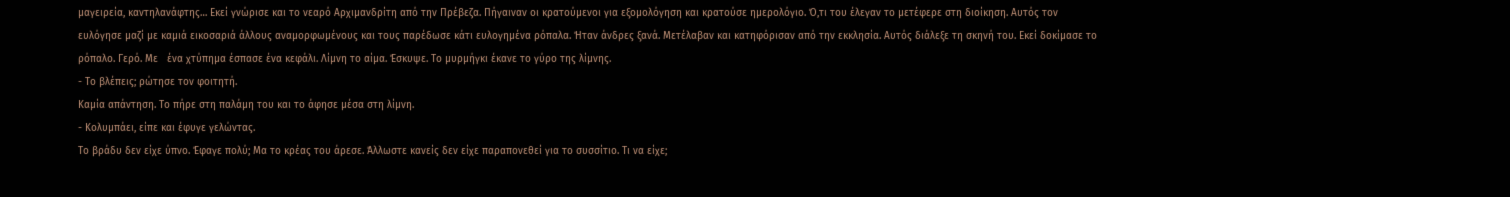μαγειρεία, καντηλανάφτης… Εκεί γνώρισε και το νεαρό Αρχιμανδρίτη από την Πρέβεζα. Πήγαιναν οι κρατούμενοι για εξομολόγηση και κρατούσε ημερολόγιο. Ό,τι του έλεγαν το μετέφερε στη διοίκηση. Αυτός τον ευλόγησε μαζί με καμιά εικοσαριά άλλους αναμορφωμένους και τους παρέδωσε κάτι ευλογημένα ρόπαλα. Ήταν άνδρες ξανά. Μετέλαβαν και κατηφόρισαν από την εκκλησία. Αυτός διάλεξε τη σκηνή του. Εκεί δοκίμασε το ρόπαλο. Γερό. Με   ένα χτύπημα έσπασε ένα κεφάλι. Λίμνη το αίμα. Έσκυψε. Το μυρμήγκι έκανε το γύρο της λίμνης.
- Το βλέπεις; ρώτησε τον φοιτητή.
Καμία απάντηση. Το πήρε στη παλάμη του και το άφησε μέσα στη λίμνη.
- Κολυμπάει, είπε και έφυγε γελώντας.
Το βράδυ δεν είχε ύπνο. Έφαγε πολύ; Μα το κρέας του άρεσε. Άλλωστε κανείς δεν είχε παραπονεθεί για το συσσίτιο. Τι να είχε;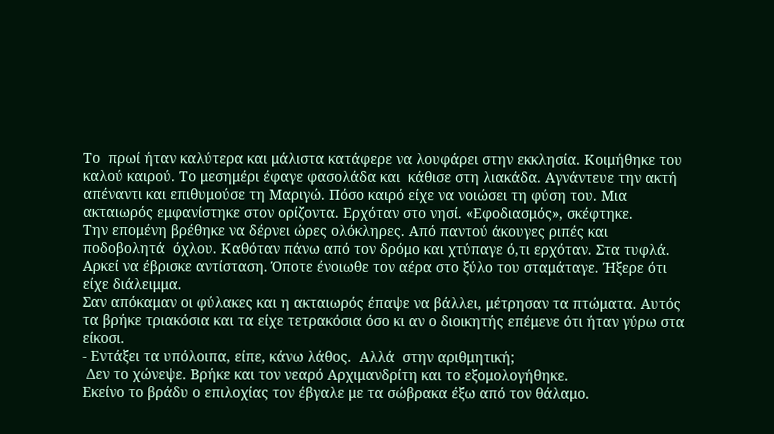Το  πρωί ήταν καλύτερα και μάλιστα κατάφερε να λουφάρει στην εκκλησία. Κοιμήθηκε του καλού καιρού. Το μεσημέρι έφαγε φασολάδα και  κάθισε στη λιακάδα. Αγνάντευε την ακτή απέναντι και επιθυμούσε τη Μαριγώ. Πόσο καιρό είχε να νοιώσει τη φύση του. Μια ακταιωρός εμφανίστηκε στον ορίζοντα. Ερχόταν στο νησί. «Εφοδιασμός», σκέφτηκε.
Την επομένη βρέθηκε να δέρνει ώρες ολόκληρες. Από παντού άκουγες ριπές και ποδοβολητά  όχλου. Καθόταν πάνω από τον δρόμο και χτύπαγε ό,τι ερχόταν. Στα τυφλά. Αρκεί να έβρισκε αντίσταση. Όποτε ένοιωθε τον αέρα στο ξύλο του σταμάταγε. Ήξερε ότι είχε διάλειμμα.
Σαν απόκαμαν οι φύλακες και η ακταιωρός έπαψε να βάλλει, μέτρησαν τα πτώματα. Αυτός τα βρήκε τριακόσια και τα είχε τετρακόσια όσο κι αν ο διοικητής επέμενε ότι ήταν γύρω στα είκοσι.
- Εντάξει τα υπόλοιπα, είπε, κάνω λάθος.  Αλλά  στην αριθμητική;
 Δεν το χώνεψε. Βρήκε και τον νεαρό Αρχιμανδρίτη και το εξομολογήθηκε.
Εκείνο το βράδυ ο επιλοχίας τον έβγαλε με τα σώβρακα έξω από τον θάλαμο.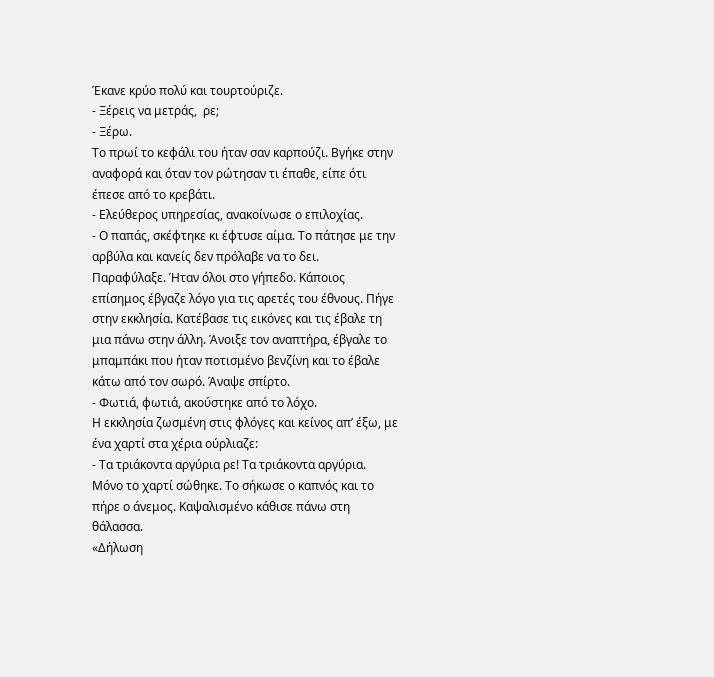Έκανε κρύο πολύ και τουρτούριζε.
- Ξέρεις να μετράς,  ρε;
- Ξέρω.
Το πρωί το κεφάλι του ήταν σαν καρπούζι. Βγήκε στην αναφορά και όταν τον ρώτησαν τι έπαθε, είπε ότι έπεσε από το κρεβάτι.
- Ελεύθερος υπηρεσίας, ανακοίνωσε ο επιλοχίας.
- Ο παπάς, σκέφτηκε κι έφτυσε αίμα. Το πάτησε με την αρβύλα και κανείς δεν πρόλαβε να το δει.
Παραφύλαξε. Ήταν όλοι στο γήπεδο. Κάποιος επίσημος έβγαζε λόγο για τις αρετές του έθνους. Πήγε στην εκκλησία. Κατέβασε τις εικόνες και τις έβαλε τη μια πάνω στην άλλη. Άνοιξε τον αναπτήρα, έβγαλε το μπαμπάκι που ήταν ποτισμένο βενζίνη και το έβαλε κάτω από τον σωρό. Άναψε σπίρτο.
- Φωτιά, φωτιά, ακούστηκε από το λόχο.
Η εκκλησία ζωσμένη στις φλόγες και κείνος απ’ έξω, με ένα χαρτί στα χέρια ούρλιαζε:
- Τα τριάκοντα αργύρια ρε! Τα τριάκοντα αργύρια.
Μόνο το χαρτί σώθηκε. Το σήκωσε ο καπνός και το πήρε ο άνεμος. Καψαλισμένο κάθισε πάνω στη θάλασσα.
«Δήλωση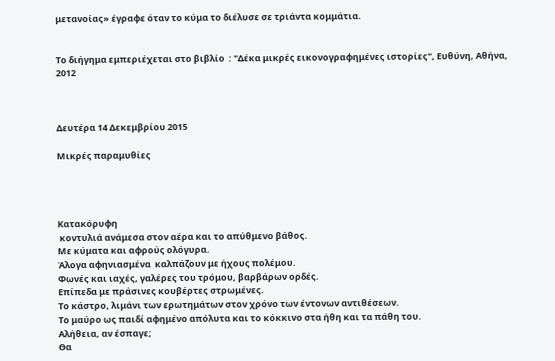μετανοίας» έγραφε όταν το κύμα το διέλυσε σε τριάντα κομμάτια.


Το διήγημα εμπεριέχεται στο βιβλίο  : "Δέκα μικρές εικονογραφημένες ιστορίες", Ευθύνη, Αθήνα, 2012



Δευτέρα 14 Δεκεμβρίου 2015

Μικρές παραμυθίες




Κατακόρυφη
 κοντυλιά ανάμεσα στον αέρα και το απύθμενο βάθος.
Με κύματα και αφρούς ολόγυρα.
Άλογα αφηνιασμένα  καλπάζουν με ήχους πολέμου.
Φωνές και ιαχές, γαλέρες του τρόμου, βαρβάρων ορδές.
Επίπεδα με πράσινες κουβέρτες στρωμένες.
Το κάστρο, λιμάνι των ερωτημάτων στον χρόνο των έντονων αντιθέσεων.
Το μαύρο ως παιδί αφημένο απόλυτα και το κόκκινο στα ήθη και τα πάθη του.
Αλήθεια, αν έσπαγε;
Θα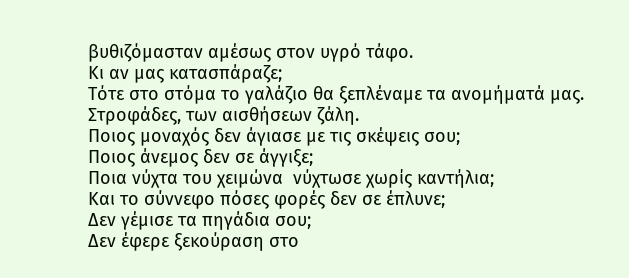βυθιζόμασταν αμέσως στον υγρό τάφο.
Κι αν μας κατασπάραζε;
Τότε στο στόμα το γαλάζιο θα ξεπλέναμε τα ανομήματά μας.
Στροφάδες, των αισθήσεων ζάλη.
Ποιος μοναχός δεν άγιασε με τις σκέψεις σου;
Ποιος άνεμος δεν σε άγγιξε;
Ποια νύχτα του χειμώνα  νύχτωσε χωρίς καντήλια;
Και το σύννεφο πόσες φορές δεν σε έπλυνε;
Δεν γέμισε τα πηγάδια σου;
Δεν έφερε ξεκούραση στο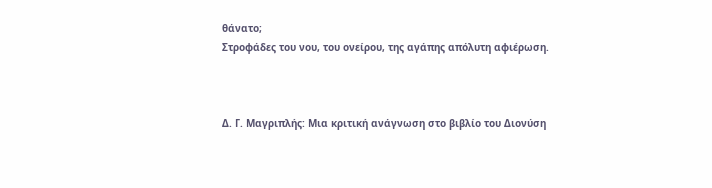θάνατο;
Στροφάδες του νου, του ονείρου, της αγάπης απόλυτη αφιέρωση.



Δ. Γ. Μαγριπλής: Μια κριτική ανάγνωση στο βιβλίο του Διονύση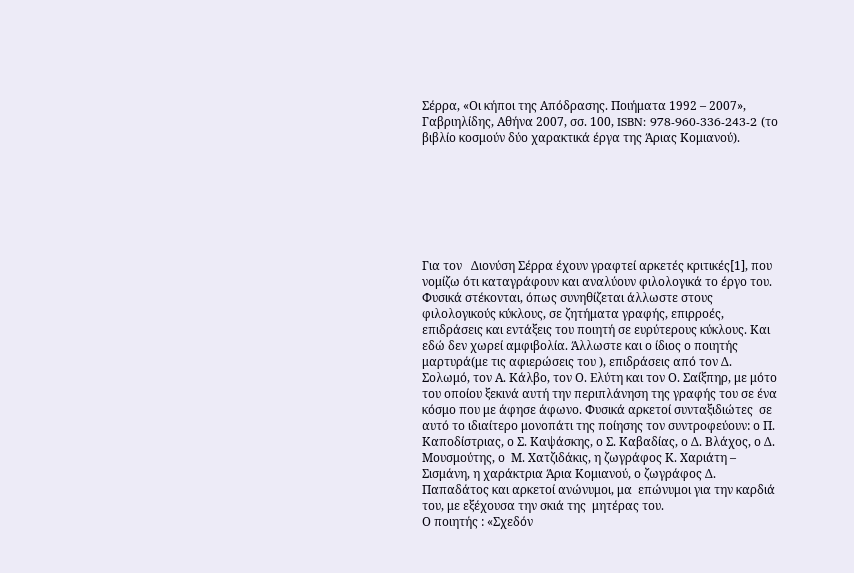Σέρρα, «Οι κήποι της Απόδρασης. Ποιήματα 1992 – 2007», Γαβριηλίδης, Αθήνα 2007, σσ. 100, ISBN: 978-960-336-243-2 (το βιβλίο κοσμούν δύο χαρακτικά έργα της Άριας Κομιανού).







Για τον   Διονύση Σέρρα έχουν γραφτεί αρκετές κριτικές[1], που νομίζω ότι καταγράφουν και αναλύουν φιλολογικά το έργο του. Φυσικά στέκονται, όπως συνηθίζεται άλλωστε στους φιλολογικούς κύκλους, σε ζητήματα γραφής, επιρροές, επιδράσεις και εντάξεις του ποιητή σε ευρύτερους κύκλους. Και εδώ δεν χωρεί αμφιβολία. Άλλωστε και ο ίδιος ο ποιητής μαρτυρά(με τις αφιερώσεις του ), επιδράσεις από τον Δ. Σολωμό, τον Α. Κάλβο, τον Ο. Ελύτη και τον Ο. Σαίξπηρ, με μότο του οποίου ξεκινά αυτή την περιπλάνηση της γραφής του σε ένα κόσμο που με άφησε άφωνο. Φυσικά αρκετοί συνταξιδιώτες  σε αυτό το ιδιαίτερο μονοπάτι της ποίησης τον συντροφεύουν: ο Π. Καποδίστριας, ο Σ. Καψάσκης, ο Σ. Καβαδίας, ο Δ. Βλάχος, ο Δ. Μουσμούτης, ο  Μ. Χατζιδάκις, η ζωγράφος Κ. Χαριάτη – Σισμάνη, η χαράκτρια Άρια Κομιανού, ο ζωγράφος Δ. Παπαδάτος και αρκετοί ανώνυμοι, μα  επώνυμοι για την καρδιά  του, με εξέχουσα την σκιά της  μητέρας του.
Ο ποιητής : «Σχεδόν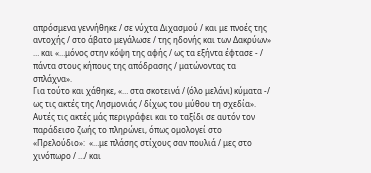απρόσμενα γεννήθηκε / σε νύχτα Διχασμού / και με πνοές της αντοχής / στο άβατο μεγάλωσε / της ηδονής και των Δακρύων» … και «…μόνος στην κόψη της αφής / ως τα εξήντα έφτασε - / πάντα στους κήπους της απόδρασης / ματώνοντας τα σπλάχνα».
Για τούτο και χάθηκε, «… στα σκοτεινά / (όλο μελάνι) κύματα -/ ως τις ακτές της Λησμονιάς / δίχως του μύθου τη σχεδία». Αυτές τις ακτές μάς περιγράφει και το ταξίδι σε αυτόν τον παράδεισο ζωής το πληρώνει, όπως ομολογεί στο «Πρελούδιο»:  «…με πλάσης στίχους σαν πουλιά / μες στο χινόπωρο / …/ και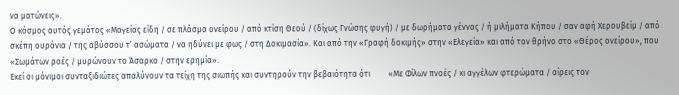να ματώνεις».
Ο κόσμος αυτός γεμάτος «Μαγείας είδη / σε πλάσμα ονείρου / από κτίση Θεού / (δίχως Γνώσης φυγή) / με δωρήματα γέννας / ή μιλήματα Κήπου / σαν αφή Χερουβείμ / από σκέπη ουράνια / της αβύσσου τ’ ασώματα / να ηδύνει με φως / στη Δοκιμασία». Και από την «Γραφή δοκιμής» στην «Ελεγεία» και από τον θρήνο στο «Θέρος ονείρου», που «Σωμάτων ροές / μυρώνουν το Άσαρκο / στην ερημία».
Εκεί οι μόνιμοι συνταξιδιώτες απαλύνουν τα τείχη της σιωπής και συντηρούν την βεβαιότητα ότι         «Με Φίλων πνοές / κι αγγέλων φτερώματα / αίρεις τον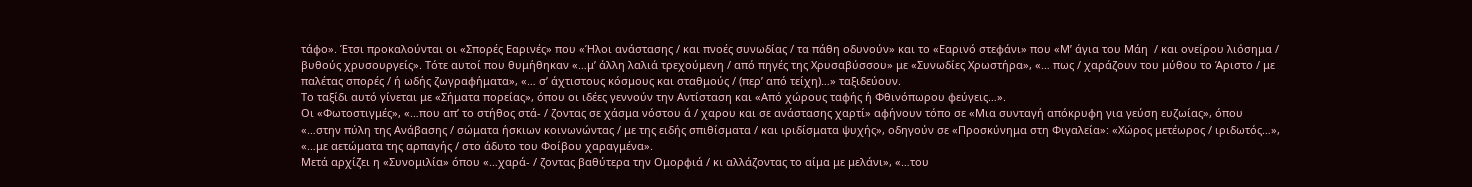τάφο». Έτσι προκαλούνται οι «Σπορές Εαρινές» που «Ήλοι ανάστασης / και πνοές συνωδίας / τα πάθη οδυνούν» και το «Εαρινό στεφάνι» που «Μ’ άγια του Μάη  / και ονείρου λιόσημα / βυθούς χρυσουργείς». Τότε αυτοί που θυμήθηκαν «…μ’ άλλη λαλιά τρεχούμενη / από πηγές της Χρυσαβύσσου» με «Συνωδίες Χρωστήρα», «… πως / χαράζουν του μύθου το Άριστο / με παλέτας σπορές / ή ωδής ζωγραφήματα», «… σ’ άχτιστους κόσμους και σταθμούς / (περ’ από τείχη)…» ταξιδεύουν.
Το ταξίδι αυτό γίνεται με «Σήματα πορείας», όπου οι ιδέες γεννούν την Αντίσταση και «Από χώρους ταφής ή Φθινόπωρου φεύγεις…».
Οι «Φωτοστιγμές», «…που απ’ το στήθος στά- / ζοντας σε χάσμα νόστου ά / χαρου και σε ανάστασης χαρτί» αφήνουν τόπο σε «Μια συνταγή απόκρυφη για γεύση ευζωίας», όπου «…στην πύλη της Ανάβασης / σώματα ήσκιων κοινωνώντας / με της ειδής σπιθίσματα / και ιριδίσματα ψυχής», οδηγούν σε «Προσκύνημα στη Φιγαλεία»: «Χώρος μετέωρος / ιριδωτός…», «…με αετώματα της αρπαγής / στο άδυτο του Φοίβου χαραγμένα».
Μετά αρχίζει η «Συνομιλία» όπου «…χαρά- / ζοντας βαθύτερα την Ομορφιά / κι αλλάζοντας το αίμα με μελάνι», «…του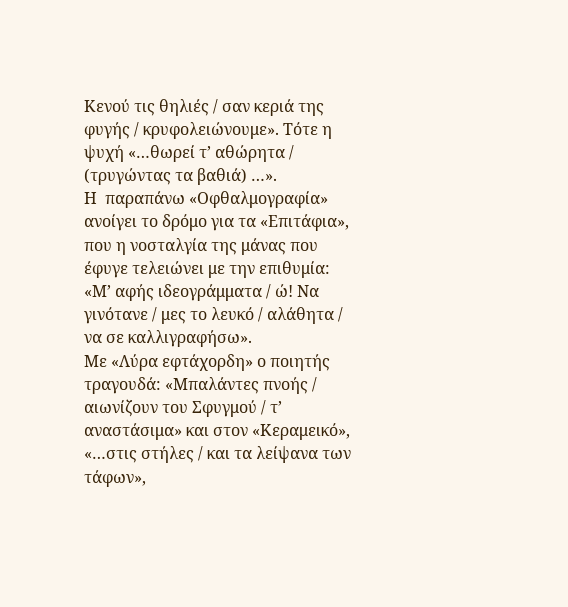Κενού τις θηλιές / σαν κεριά της φυγής / κρυφολειώνουμε». Τότε η ψυχή «…θωρεί τ’ αθώρητα / (τρυγώντας τα βαθιά) …».
Η  παραπάνω «Οφθαλμογραφία» ανοίγει το δρόμο για τα «Επιτάφια», που η νοσταλγία της μάνας που έφυγε τελειώνει με την επιθυμία: «Μ’ αφής ιδεογράμματα / ώ! Να γινότανε / μες το λευκό / αλάθητα / να σε καλλιγραφήσω».
Με «Λύρα εφτάχορδη» ο ποιητής τραγουδά: «Μπαλάντες πνοής / αιωνίζουν του Σφυγμού / τ’ αναστάσιμα» και στον «Κεραμεικό», «…στις στήλες / και τα λείψανα των τάφων»,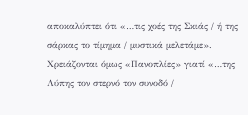αποκαλύπτει ότι «…τις χοές της Σκιάς / ή της σάρκας το τίμημα / μυστικά μελετάμε». Χρειάζονται όμως «Πανοπλίες» γιατί «…της Λύπης τον στερνό τον συνοδό /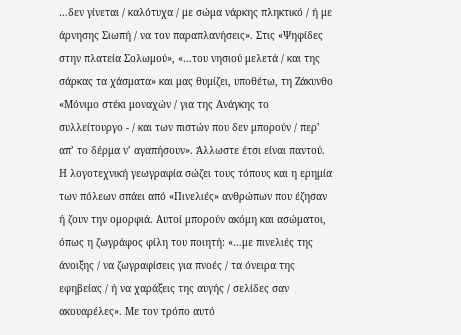…δεν γίνεται / καλότυχα / με σώμα νάρκης πληκτικό / ή με άρνησης Σιωπή / να τον παραπλανήσεις». Στις «Ψηφίδες στην πλατεία Σολωμού», «…του νησιού μελετά / και της σάρκας τα χάσματα» και μας θυμίζει, υποθέτω, τη Ζάκυνθο «Μόνιμο στέκι μοναχών / για της Ανάγκης το συλλείτουργο - / και των πιστών που δεν μπορούν / περ’ απ’ το δέρμα ν’ αγαπήσουν». Άλλωστε έτσι είναι παντού. Η λογοτεχνική γεωγραφία σώζει τους τόπους και η ερημία των πόλεων σπάει από «Πινελιές» ανθρώπων που έζησαν ή ζουν την ομορφιά. Αυτοί μπορούν ακόμη και ασώματοι, όπως η ζωγράφος φίλη του ποιητή: «…με πινελιές της άνοιξης / να ζωγραφίσεις για πνοές / τα όνειρα της εφηβείας / ή να χαράξεις της αυγής / σελίδες σαν ακουαρέλες». Με τον τρόπο αυτό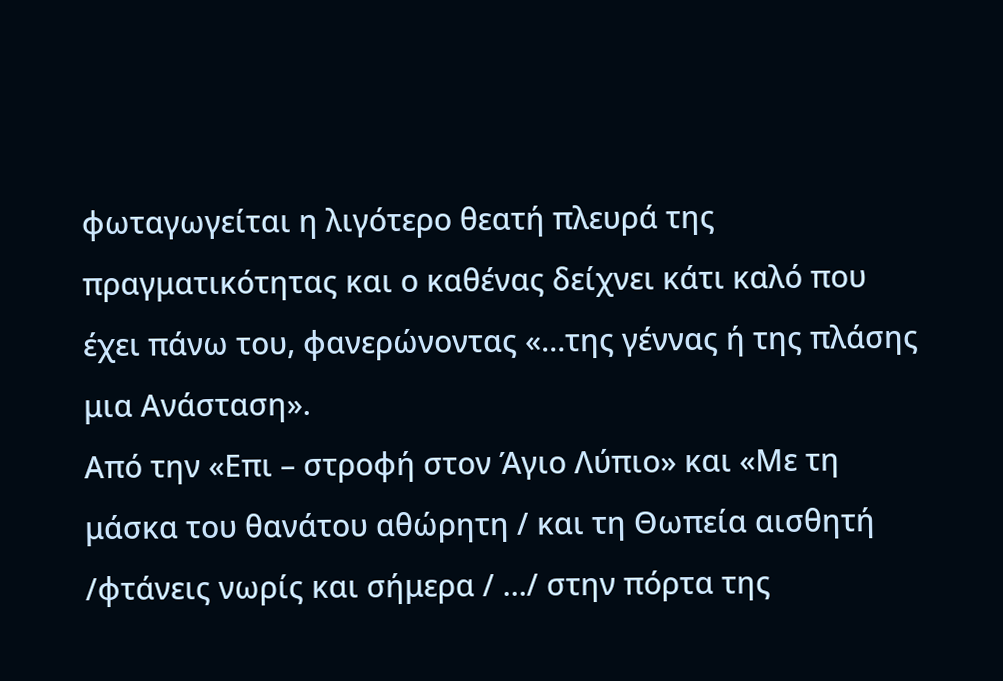φωταγωγείται η λιγότερο θεατή πλευρά της πραγματικότητας και ο καθένας δείχνει κάτι καλό που έχει πάνω του, φανερώνοντας «…της γέννας ή της πλάσης μια Ανάσταση».
Από την «Επι – στροφή στον Άγιο Λύπιο» και «Με τη μάσκα του θανάτου αθώρητη / και τη Θωπεία αισθητή /φτάνεις νωρίς και σήμερα / …/ στην πόρτα της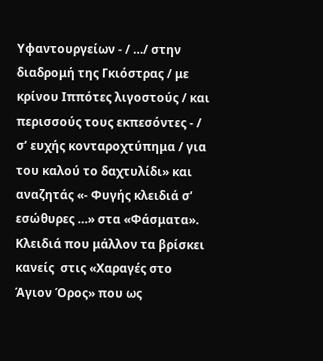Υφαντουργείων - / …/ στην διαδρομή της Γκιόστρας / με κρίνου Ιππότες λιγοστούς / και περισσούς τους εκπεσόντες - / σ’ ευχής κονταροχτύπημα / για του καλού το δαχτυλίδι» και αναζητάς «- Φυγής κλειδιά σ’ εσώθυρες …» στα «Φάσματα». Κλειδιά που μάλλον τα βρίσκει κανείς  στις «Χαραγές στο Άγιον Όρος» που ως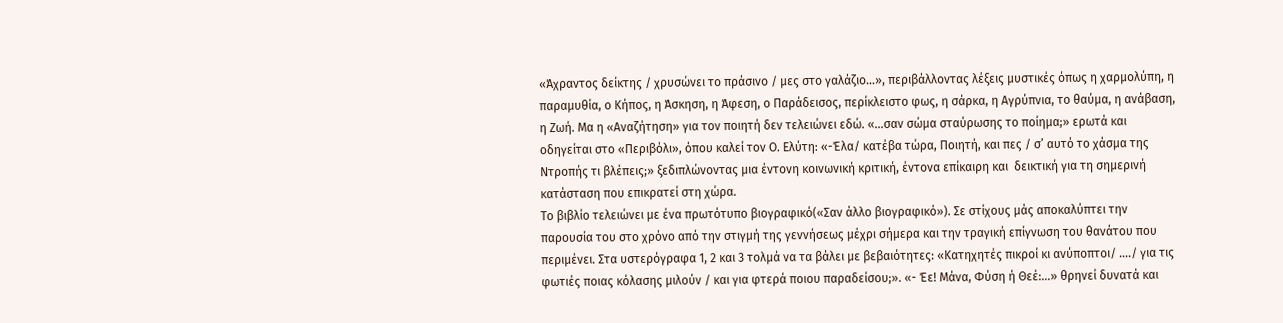«Άχραντος δείκτης / χρυσώνει το πράσινο / μες στο γαλάζιο…», περιβάλλοντας λέξεις μυστικές όπως η χαρμολύπη, η παραμυθία, ο Κήπος, η Άσκηση, η Άφεση, ο Παράδεισος, περίκλειστο φως, η σάρκα, η Αγρύπνια, το θαύμα, η ανάβαση, η Ζωή. Μα η «Αναζήτηση» για τον ποιητή δεν τελειώνει εδώ. «…σαν σώμα σταύρωσης το ποίημα;» ερωτά και οδηγείται στο «Περιβόλι», όπου καλεί τον Ο. Ελύτη: «-Έλα/ κατέβα τώρα, Ποιητή, και πες / σ’ αυτό το χάσμα της Ντροπής τι βλέπεις;» ξεδιπλώνοντας μια έντονη κοινωνική κριτική, έντονα επίκαιρη και  δεικτική για τη σημερινή κατάσταση που επικρατεί στη χώρα.
Το βιβλίο τελειώνει με ένα πρωτότυπο βιογραφικό(«Σαν άλλο βιογραφικό»). Σε στίχους μάς αποκαλύπτει την παρουσία του στο χρόνο από την στιγμή της γεννήσεως μέχρι σήμερα και την τραγική επίγνωση του θανάτου που περιμένει. Στα υστερόγραφα 1, 2 και 3 τολμά να τα βάλει με βεβαιότητες: «Κατηχητές πικροί κι ανύποπτοι/ …./ για τις φωτιές ποιας κόλασης μιλούν / και για φτερά ποιου παραδείσου;». «- Έε! Μάνα, Φύση ή Θεέ:…» θρηνεί δυνατά και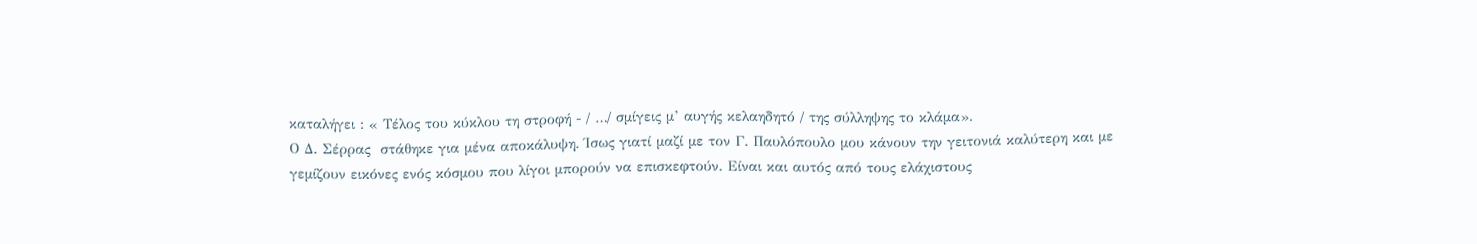καταλήγει : « Τέλος του κύκλου τη στροφή - / …/ σμίγεις μ’ αυγής κελαηδητό / της σύλληψης το κλάμα».
Ο Δ. Σέρρας  στάθηκε για μένα αποκάλυψη. Ίσως γιατί μαζί με τον Γ. Παυλόπουλο μου κάνουν την γειτονιά καλύτερη και με γεμίζουν εικόνες ενός κόσμου που λίγοι μπορούν να επισκεφτούν. Είναι και αυτός από τους ελάχιστους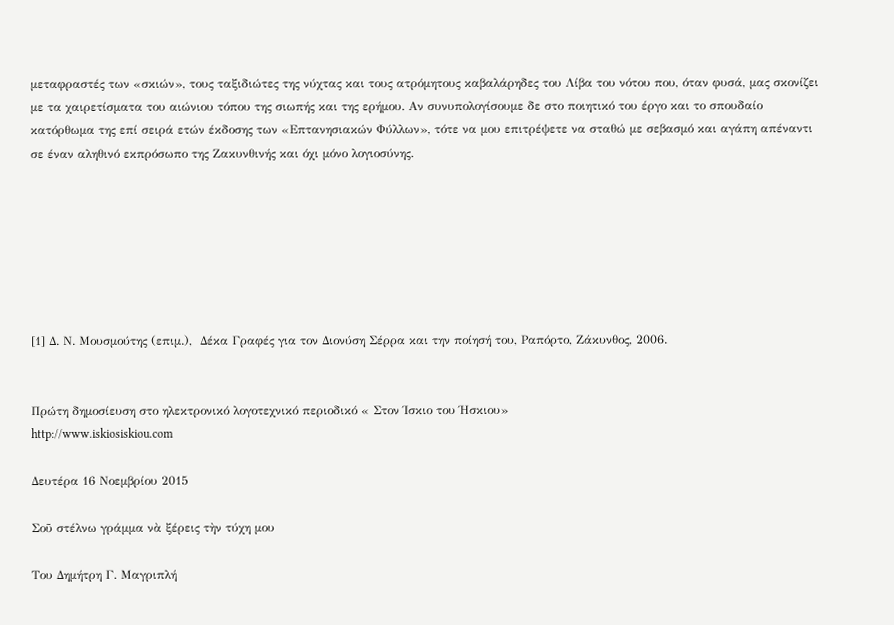μεταφραστές των «σκιών», τους ταξιδιώτες της νύχτας και τους ατρόμητους καβαλάρηδες του Λίβα του νότου που, όταν φυσά, μας σκονίζει με τα χαιρετίσματα του αιώνιου τόπου της σιωπής και της ερήμου. Αν συνυπολογίσουμε δε στο ποιητικό του έργο και το σπουδαίο κατόρθωμα της επί σειρά ετών έκδοσης των «Επτανησιακών Φύλλων», τότε να μου επιτρέψετε να σταθώ με σεβασμό και αγάπη απέναντι σε έναν αληθινό εκπρόσωπο της Ζακυνθινής και όχι μόνο λογιοσύνης.







[1] Δ. Ν. Μουσμούτης (επιμ.),  Δέκα Γραφές για τον Διονύση Σέρρα και την ποίησή του, Ραπόρτο, Ζάκυνθος, 2006.


Πρώτη δημοσίευση στο ηλεκτρονικό λογοτεχνικό περιοδικό « Στον Ίσκιο του Ήσκιου»
http://www.iskiosiskiou.com

Δευτέρα 16 Νοεμβρίου 2015

Σοῦ στέλνω γράμμα νὰ ξέρεις τὴν τύχη μου

Του Δημήτρη Γ. Μαγριπλή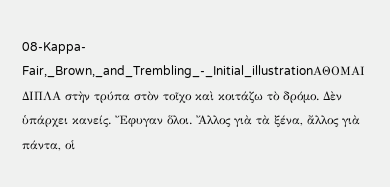08-Kappa-Fair,_Brown,_and_Trembling_-_Initial_illustrationΑΘΟΜΑΙ ΔΙΠΛΑ στὴν τρύπα στὸν τοῖχο καὶ κοιτάζω τὸ δρόμο. Δὲν ὑπάρχει κανείς. Ἔφυγαν ὅλοι. Ἄλλος γιὰ τὰ ξένα, ἄλλος γιὰ πάντα, οἱ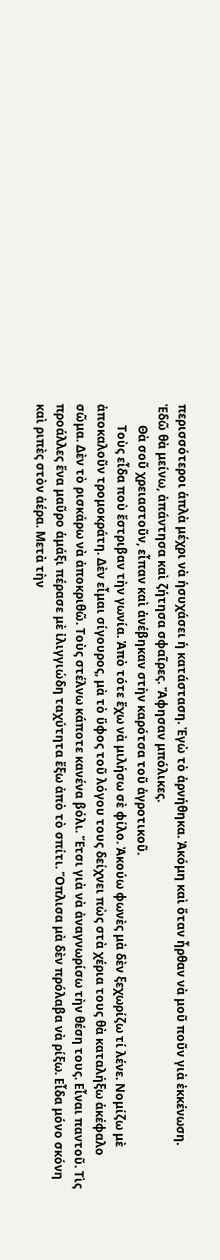περισσότεροι ἁπλὰ μέχρι νὰ ἡσυχάσει ἡ κατάσταση. Ἐγὼ τὸ ἀρνήθηκα. Ἀκόμη καὶ ὅταν ἦρθαν νὰ μοῦ ποῦν γιὰ ἐκκένωση.
Ἐδῶ θὰ μείνω, ἀπάντησα καὶ ζήτησα σφαῖρες. Ἄφησαν μπόλικες.
       Θὰ σοῦ χρειαστοῦν, εἶπαν καὶ ἀνέβηκαν στὴν καρότσα τοῦ ἀγροτικοῦ.
       Τοὺς εἶδα ποὺ ἔστριβαν τὴν γωνία. Ἀπὸ τότε ἔχω νὰ μιλήσω σὲ φίλο. Ἀκούω φωνὲς μὰ δὲν ξεχωρίζω τί λένε. Νομίζω μὲ ἀποκαλοῦν τρομοκράτη. Δὲν εἶμαι σίγουρος, μὰ τὸ ὕφος τοῦ λόγου τους δείχνει πὼς στὰ χέρια τους θὰ καταλήξω ἀκέφαλο σῶμα. Δὲν τὸ ρισκάρω νὰ ἀποκριθῶ. Τοὺς στέλνω κάποτε κανένα βόλι. Ἔτσι γιὰ νὰ ἀναγνωρίσω τὴν θέση τους. Εἶναι παντοῦ. Τὶς προάλλες ἕνα μαῦρο ἁμάξι πέρασε μὲ ἰλιγγιώδη ταχύτητα ἔξω ἀπὸ τὸ σπίτι. Ὅπλισα μὰ δὲν πρόλαβα νὰ ρίξω. Εἶδα μόνο σκόνη καὶ ριπὲς στὸν ἀέρα. Μετὰ τὴν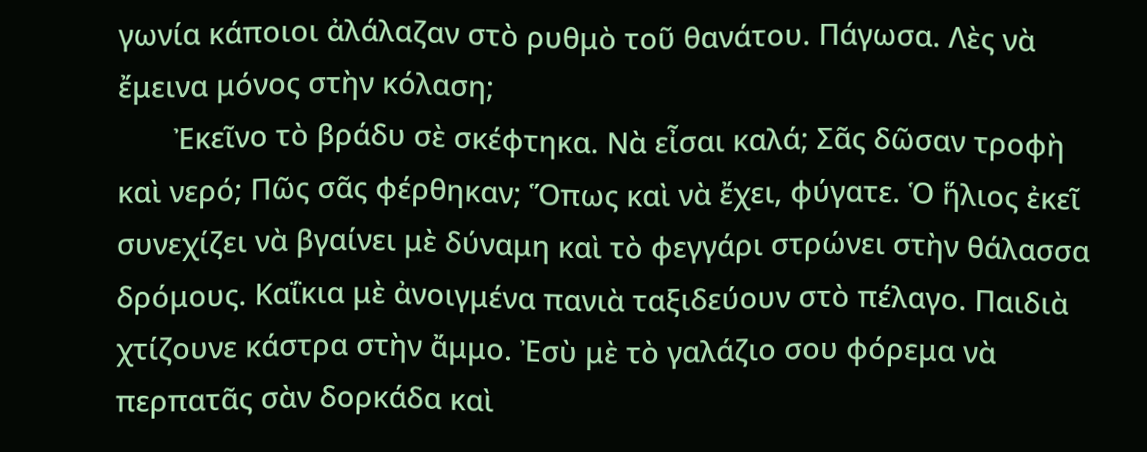γωνία κάποιοι ἀλάλαζαν στὸ ρυθμὸ τοῦ θανάτου. Πάγωσα. Λὲς νὰ ἔμεινα μόνος στὴν κόλαση;
       Ἐκεῖνο τὸ βράδυ σὲ σκέφτηκα. Νὰ εἶσαι καλά; Σᾶς δῶσαν τροφὴ καὶ νερό; Πῶς σᾶς φέρθηκαν; Ὅπως καὶ νὰ ἔχει, φύγατε. Ὁ ἥλιος ἐκεῖ συνεχίζει νὰ βγαίνει μὲ δύναμη καὶ τὸ φεγγάρι στρώνει στὴν θάλασσα δρόμους. Καΐκια μὲ ἀνοιγμένα πανιὰ ταξιδεύουν στὸ πέλαγο. Παιδιὰ χτίζουνε κάστρα στὴν ἄμμο. Ἐσὺ μὲ τὸ γαλάζιο σου φόρεμα νὰ περπατᾶς σὰν δορκάδα καὶ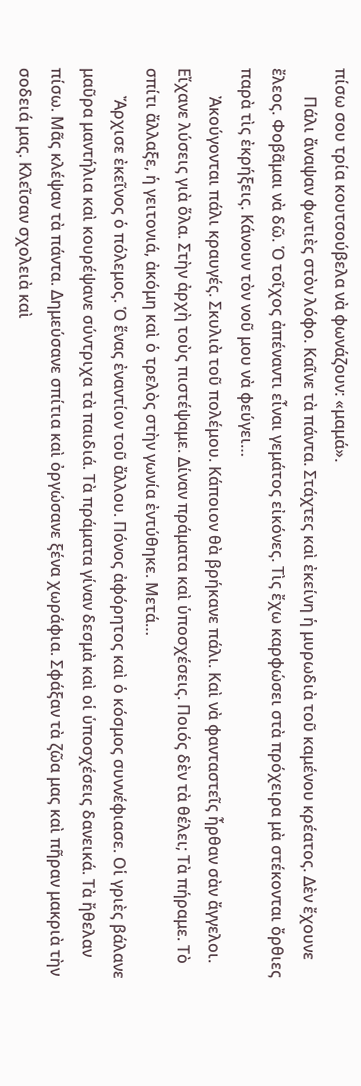πίσω σου τρία κουτσούβελα νὰ φωνάζουν: «μαμά».
       Πάλι ἄναψαν φωτιὲς στὸν λόφο. Καῖνε τὰ πάντα. Στάχτες καὶ ἐκείνη ἡ μυρωδιὰ τοῦ καμένου κρέατος. Δὲν ἔχουνε ἔλεος. Φοβᾶμαι νὰ δῶ. Ὁ τοῖχος ἀπέναντι εἶναι γεμάτος εἰκόνες. Τὶς ἔχω καρφώσει στὰ πρόχειρα μὰ στέκονται ὄρθιες παρὰ τὶς ἐκρήξεις. Κάνουν τὸν νοῦ μου νὰ φεύγει…
       Ἀκούγονται πάλι κραυγές. Σκυλιὰ τοῦ πολέμου. Κάποιον θὰ βρήκανε πάλι. Καὶ νὰ φανταστεῖς ἦρθαν σὰν ἄγγελοι. Εἴχανε λύσεις γιὰ ὅλα. Στὴν ἀρχὴ τοὺς πιστέψαμε. Δίναν πράματα καὶ ὑποσχέσεις. Ποιός δὲν τὰ θέλει; Τὰ πήραμε. Τὸ σπίτι ἄλλαξε, ἡ γειτονιά, ἀκόμη καὶ ὁ τρελὸς στὴν γωνία ἐντύθηκε. Μετά…
       Ἄρχισε ἐκεῖνος ὁ πόλεμος. Ὁ ἕνας ἐναντίoν τοῦ ἄλλου. Πόνος ἀφόρητος καὶ ὁ κόσμος συννέφιασε. Οἱ γριὲς βάλανε μαῦρα μαντήλια καὶ κουρέψανε σύντριχα τὰ παιδιά. Τὰ πράματα γίναν δεσμὰ καὶ οἱ ὑποσχέσεις δανεικά. Τὰ ἤθελαν πίσω. Μᾶς κλέψαν τὰ πάντα. Δημεύσανε σπίτια καὶ ὀργώσανε ξένα χωράφια. Σφάξαν τὰ ζῶα μας καὶ πῆραν μακριὰ τὴν σοδειά μας. Κλεῖσαν σχολειὰ καὶ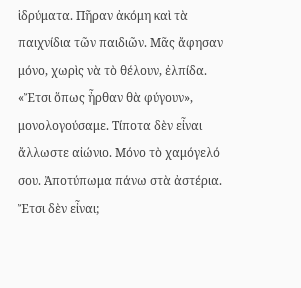ἱδρύματα. Πῆραν ἀκόμη καὶ τὰ παιχνίδια τῶν παιδιῶν. Μᾶς ἄφησαν μόνο, χωρὶς νὰ τὸ θέλουν, ἐλπίδα. «Ἔτσι ὅπως ἦρθαν θὰ φύγουν», μονολογούσαμε. Τίποτα δὲν εἶναι ἄλλωστε αἰώνιο. Μόνο τὸ χαμόγελό σου. Ἀποτύπωμα πάνω στὰ ἀστέρια. Ἔτσι δὲν εἶναι;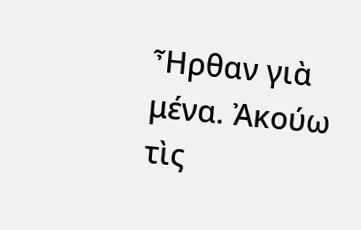Ἦρθαν γιὰ μένα. Ἀκούω τὶς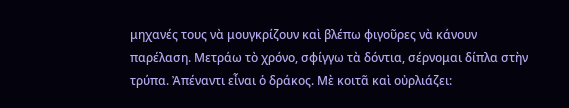μηχανές τους νὰ μουγκρίζουν καὶ βλέπω φιγοῦρες νὰ κάνουν παρέλαση. Μετράω τὸ χρόνο, σφίγγω τὰ δόντια, σέρνομαι δίπλα στὴν τρύπα. Ἀπέναντι εἶναι ὁ δράκος. Μὲ κοιτᾶ καὶ οὐρλιάζει: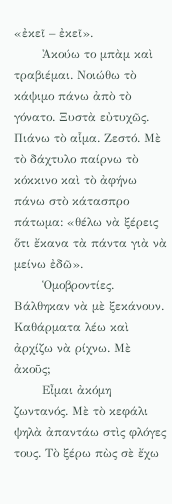«ἐκεῖ – ἐκεῖ».
       Ἀκούω το μπὰμ καὶ τραβιέμαι. Νοιώθω τὸ κάψιμο πάνω ἀπὸ τὸ γόνατο. Ξυστὰ εὐτυχῶς. Πιάνω τὸ αἷμα. Ζεστό. Μὲ τὸ δάχτυλο παίρνω τὸ κόκκινο καὶ τὸ ἀφήνω πάνω στὸ κάτασπρο πάτωμα: «θέλω νὰ ξέρεις ὅτι ἔκανα τὰ πάντα γιὰ νὰ μείνω ἐδῶ».
       Ὁμοβροντίες. Βάλθηκαν νὰ μὲ ξεκάνουν. Καθάρματα λέω καὶ ἀρχίζω νὰ ρίχνω. Μὲ ἀκοῦς;
       Εἶμαι ἀκόμη ζωντανός. Μὲ τὸ κεφάλι ψηλὰ ἀπαντάω στὶς φλόγες τους. Τὸ ξέρω πὼς σὲ ἔχω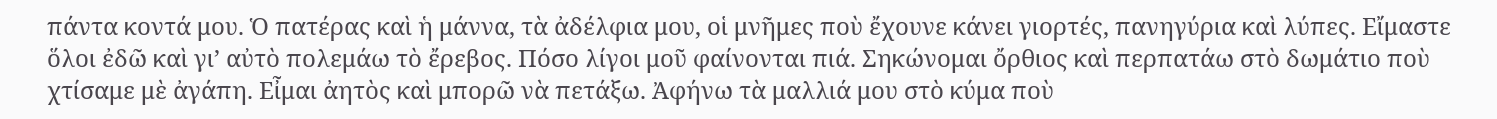πάντα κοντά μου. Ὁ πατέρας καὶ ἡ μάννα, τὰ ἀδέλφια μου, οἱ μνῆμες ποὺ ἔχουνε κάνει γιορτές, πανηγύρια καὶ λύπες. Εἴμαστε ὅλοι ἐδῶ καὶ γι’ αὐτὸ πολεμάω τὸ ἔρεβος. Πόσο λίγοι μοῦ φαίνονται πιά. Σηκώνομαι ὄρθιος καὶ περπατάω στὸ δωμάτιο ποὺ χτίσαμε μὲ ἀγάπη. Εἶμαι ἀητὸς καὶ μπορῶ νὰ πετάξω. Ἀφήνω τὰ μαλλιά μου στὸ κύμα ποὺ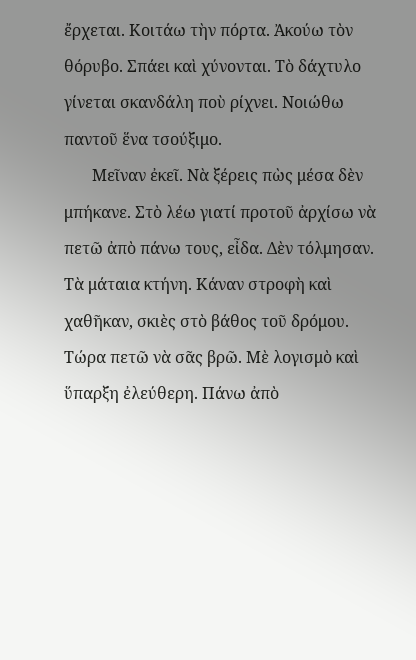ἔρχεται. Κοιτάω τὴν πόρτα. Ἀκούω τὸν θόρυβο. Σπάει καὶ χύνονται. Τὸ δάχτυλο γίνεται σκανδάλη ποὺ ρίχνει. Νοιώθω παντοῦ ἕνα τσούξιμο.
       Μεῖναν ἐκεῖ. Νὰ ξέρεις πὼς μέσα δὲν μπήκανε. Στὸ λέω γιατί προτοῦ ἀρχίσω νὰ πετῶ ἀπὸ πάνω τους, εἶδα. Δὲν τόλμησαν. Τὰ μάταια κτήνη. Κάναν στροφὴ καὶ χαθῆκαν, σκιὲς στὸ βάθος τοῦ δρόμου. Τώρα πετῶ νὰ σᾶς βρῶ. Μὲ λογισμὸ καὶ ὕπαρξη ἐλεύθερη. Πάνω ἀπὸ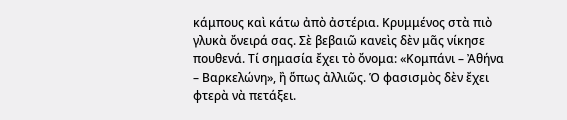κάμπους καὶ κάτω ἀπὸ ἀστέρια. Κρυμμένος στὰ πιὸ γλυκὰ ὄνειρά σας. Σὲ βεβαιῶ κανεὶς δὲν μᾶς νίκησε πουθενά. Τί σημασία ἔχει τὸ ὄνομα: «Κομπάνι – Ἀθήνα – Βαρκελώνη», ἢ ὅπως ἀλλιῶς. Ὁ φασισμὸς δὲν ἔχει φτερὰ νὰ πετάξει.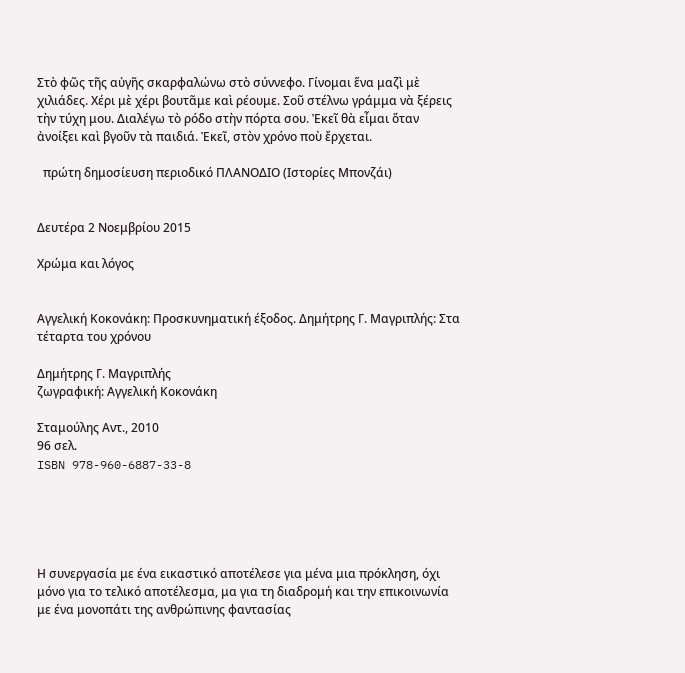Στὸ φῶς τῆς αὐγῆς σκαρφαλώνω στὸ σύννεφο. Γίνομαι ἕνα μαζὶ μὲ χιλιάδες. Χέρι μὲ χέρι βουτᾶμε καὶ ρέουμε. Σοῦ στέλνω γράμμα νὰ ξέρεις τὴν τύχη μου. Διαλέγω τὸ ρόδο στὴν πόρτα σου. Ἐκεῖ θὰ εἶμαι ὅταν ἀνοίξει καὶ βγοῦν τὰ παιδιά. Ἐκεῖ, στὸν χρόνο ποὺ ἔρχεται.

  πρώτη δημοσίευση περιοδικό ΠΛΑΝΟΔΙΟ (Ιστορίες Μπονζάι)


Δευτέρα 2 Νοεμβρίου 2015

Χρώμα και λόγος


Αγγελική Κοκονάκη: Προσκυνηματική έξοδος. Δημήτρης Γ. Μαγριπλής: Στα τέταρτα του χρόνου

Δημήτρης Γ. Μαγριπλής
ζωγραφική: Αγγελική Κοκονάκη

Σταμούλης Αντ., 2010
96 σελ.
ISBN 978-960-6887-33-8





Η συνεργασία με ένα εικαστικό αποτέλεσε για μένα μια πρόκληση, όχι μόνο για το τελικό αποτέλεσμα, μα για τη διαδρομή και την επικοινωνία με ένα μονοπάτι της ανθρώπινης φαντασίας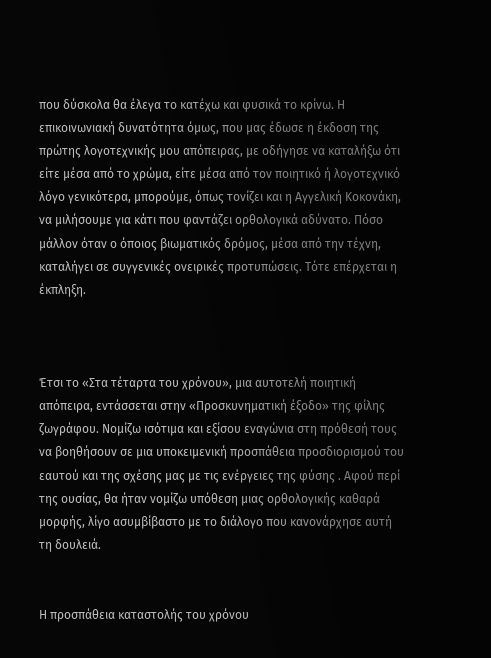που δύσκολα θα έλεγα το κατέχω και φυσικά το κρίνω. Η επικοινωνιακή δυνατότητα όμως, που μας έδωσε η έκδοση της πρώτης λογοτεχνικής μου απόπειρας, με οδήγησε να καταλήξω ότι είτε μέσα από το χρώμα, είτε μέσα από τον ποιητικό ή λογοτεχνικό λόγο γενικότερα, μπορούμε, όπως τονίζει και η Αγγελική Κοκονάκη, να μιλήσουμε για κάτι που φαντάζει ορθολογικά αδύνατο. Πόσο μάλλον όταν ο όποιος βιωματικός δρόμος, μέσα από την τέχνη, καταλήγει σε συγγενικές ονειρικές προτυπώσεις. Τότε επέρχεται η έκπληξη.



Έτσι το «Στα τέταρτα του χρόνου», μια αυτοτελή ποιητική απόπειρα, εντάσσεται στην «Προσκυνηματική έξοδο» της φίλης ζωγράφου. Νομίζω ισότιμα και εξίσου εναγώνια στη πρόθεσή τους να βοηθήσουν σε μια υποκειμενική προσπάθεια προσδιορισμού του εαυτού και της σχέσης μας με τις ενέργειες της φύσης . Αφού περί της ουσίας, θα ήταν νομίζω υπόθεση μιας ορθολογικής καθαρά μορφής, λίγο ασυμβίβαστο με το διάλογο που κανονάρχησε αυτή τη δουλειά.


Η προσπάθεια καταστολής του χρόνου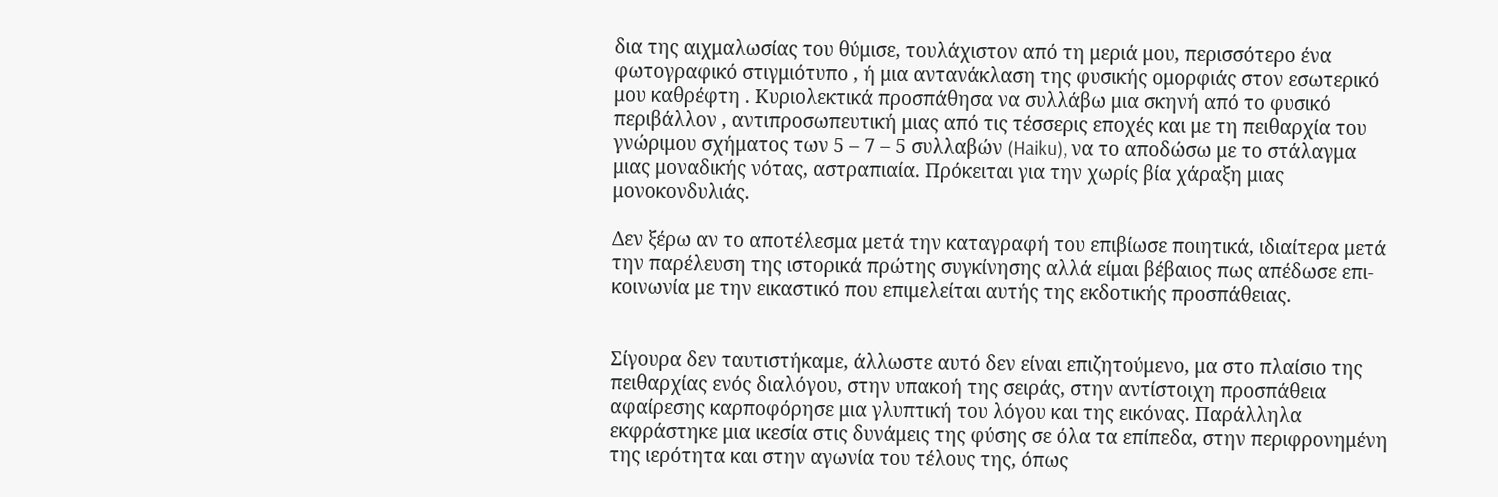δια της αιχμαλωσίας του θύμισε, τουλάχιστον από τη μεριά μου, περισσότερο ένα φωτογραφικό στιγμιότυπο , ή μια αντανάκλαση της φυσικής ομορφιάς στον εσωτερικό μου καθρέφτη . Κυριολεκτικά προσπάθησα να συλλάβω μια σκηνή από το φυσικό περιβάλλον , αντιπροσωπευτική μιας από τις τέσσερις εποχές και με τη πειθαρχία του γνώριμου σχήματος των 5 – 7 – 5 συλλαβών (Haiku), να το αποδώσω με το στάλαγμα μιας μοναδικής νότας, αστραπιαία. Πρόκειται για την χωρίς βία χάραξη μιας μονοκονδυλιάς.

Δεν ξέρω αν το αποτέλεσμα μετά την καταγραφή του επιβίωσε ποιητικά, ιδιαίτερα μετά την παρέλευση της ιστορικά πρώτης συγκίνησης αλλά είμαι βέβαιος πως απέδωσε επι-κοινωνία με την εικαστικό που επιμελείται αυτής της εκδοτικής προσπάθειας.


Σίγουρα δεν ταυτιστήκαμε, άλλωστε αυτό δεν είναι επιζητούμενο, μα στο πλαίσιο της πειθαρχίας ενός διαλόγου, στην υπακοή της σειράς, στην αντίστοιχη προσπάθεια αφαίρεσης καρποφόρησε μια γλυπτική του λόγου και της εικόνας. Παράλληλα εκφράστηκε μια ικεσία στις δυνάμεις της φύσης σε όλα τα επίπεδα, στην περιφρονημένη της ιερότητα και στην αγωνία του τέλους της, όπως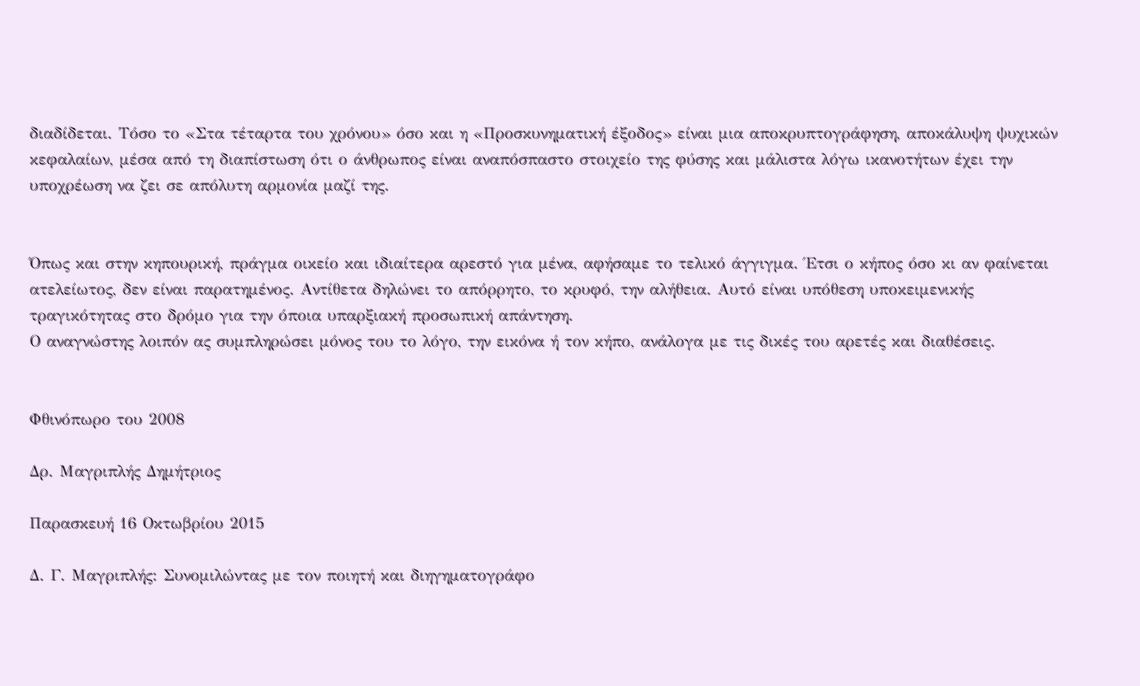διαδίδεται. Τόσο το «Στα τέταρτα του χρόνου» όσο και η «Προσκυνηματική έξοδος» είναι μια αποκρυπτογράφηση, αποκάλυψη ψυχικών κεφαλαίων, μέσα από τη διαπίστωση ότι ο άνθρωπος είναι αναπόσπαστο στοιχείο της φύσης και μάλιστα λόγω ικανοτήτων έχει την υποχρέωση να ζει σε απόλυτη αρμονία μαζί της.


Όπως και στην κηπουρική, πράγμα οικείο και ιδιαίτερα αρεστό για μένα, αφήσαμε το τελικό άγγιγμα. Έτσι ο κήπος όσο κι αν φαίνεται ατελείωτος, δεν είναι παρατημένος. Αντίθετα δηλώνει το απόρρητο, το κρυφό, την αλήθεια. Αυτό είναι υπόθεση υποκειμενικής τραγικότητας στο δρόμο για την όποια υπαρξιακή προσωπική απάντηση.
Ο αναγνώστης λοιπόν ας συμπληρώσει μόνος του το λόγο, την εικόνα ή τον κήπο, ανάλογα με τις δικές του αρετές και διαθέσεις.


Φθινόπωρο του 2008

Δρ. Μαγριπλής Δημήτριος

Παρασκευή 16 Οκτωβρίου 2015

Δ. Γ. Μαγριπλής: Συνομιλώντας με τον ποιητή και διηγηματογράφο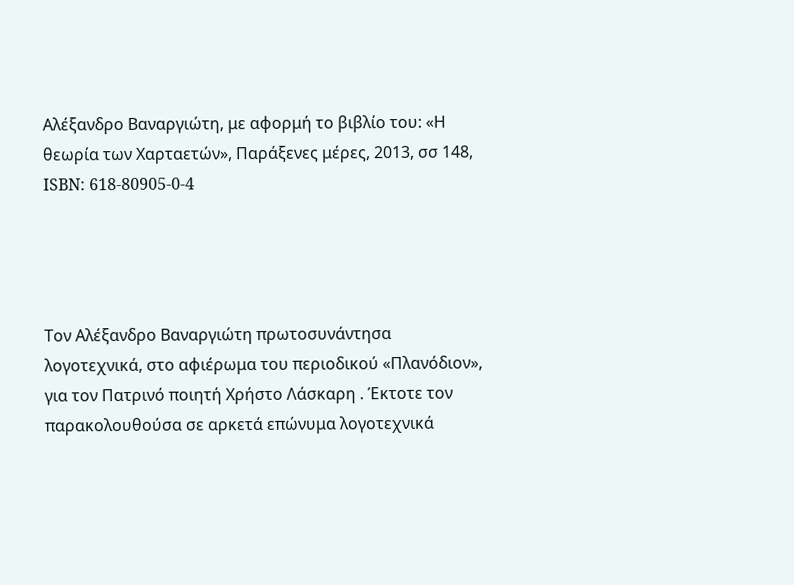Αλέξανδρο Βαναργιώτη, με αφορμή το βιβλίο του: «Η θεωρία των Χαρταετών», Παράξενες μέρες, 2013, σσ 148, ISBN: 618-80905-0-4




Τον Αλέξανδρο Βαναργιώτη πρωτοσυνάντησα  λογοτεχνικά, στο αφιέρωμα του περιοδικού «Πλανόδιον», για τον Πατρινό ποιητή Χρήστο Λάσκαρη . Έκτοτε τον παρακολουθούσα σε αρκετά επώνυμα λογοτεχνικά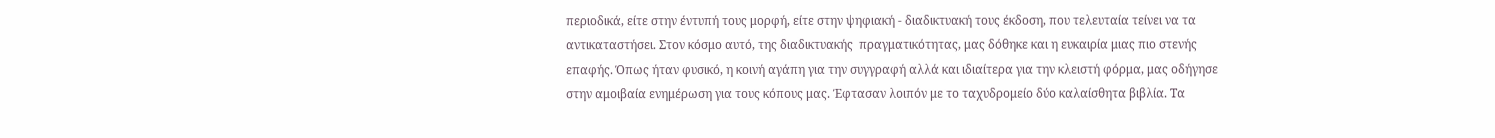περιοδικά, είτε στην έντυπή τους μορφή, είτε στην ψηφιακή - διαδικτυακή τους έκδοση, που τελευταία τείνει να τα αντικαταστήσει. Στον κόσμο αυτό, της διαδικτυακής  πραγματικότητας, μας δόθηκε και η ευκαιρία μιας πιο στενής επαφής. Όπως ήταν φυσικό, η κοινή αγάπη για την συγγραφή αλλά και ιδιαίτερα για την κλειστή φόρμα, μας οδήγησε στην αμοιβαία ενημέρωση για τους κόπους μας. Έφτασαν λοιπόν με το ταχυδρομείο δύο καλαίσθητα βιβλία. Τα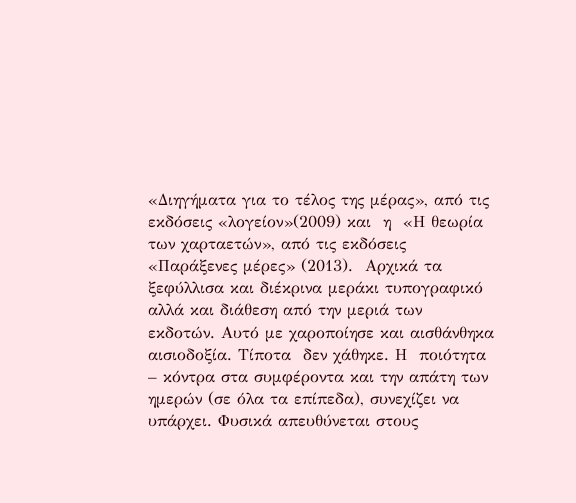«Διηγήματα για το τέλος της μέρας», από τις  εκδόσεις «λογείον»(2009) και  η  «Η θεωρία των χαρταετών», από τις εκδόσεις «Παράξενες μέρες» (2013).  Αρχικά τα ξεφύλλισα και διέκρινα μεράκι τυπογραφικό αλλά και διάθεση από την μεριά των εκδοτών. Αυτό με χαροποίησε και αισθάνθηκα αισιοδοξία. Τίποτα  δεν χάθηκε. Η  ποιότητα – κόντρα στα συμφέροντα και την απάτη των ημερών (σε όλα τα επίπεδα), συνεχίζει να υπάρχει. Φυσικά απευθύνεται στους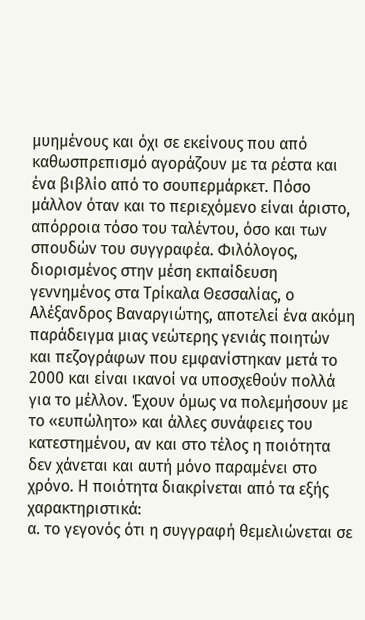μυημένους και όχι σε εκείνους που από καθωσπρεπισμό αγοράζουν με τα ρέστα και ένα βιβλίο από το σουπερμάρκετ. Πόσο μάλλον όταν και το περιεχόμενο είναι άριστο, απόρροια τόσο του ταλέντου, όσο και των σπουδών του συγγραφέα. Φιλόλογος, διορισμένος στην μέση εκπαίδευση γεννημένος στα Τρίκαλα Θεσσαλίας, ο Αλέξανδρος Βαναργιώτης, αποτελεί ένα ακόμη παράδειγμα μιας νεώτερης γενιάς ποιητών και πεζογράφων που εμφανίστηκαν μετά το 2000 και είναι ικανοί να υποσχεθούν πολλά για το μέλλον. Έχουν όμως να πολεμήσουν με το «ευπώλητο» και άλλες συνάφειες του κατεστημένου, αν και στο τέλος η ποιότητα δεν χάνεται και αυτή μόνο παραμένει στο χρόνο. Η ποιότητα διακρίνεται από τα εξής χαρακτηριστικά:
α. το γεγονός ότι η συγγραφή θεμελιώνεται σε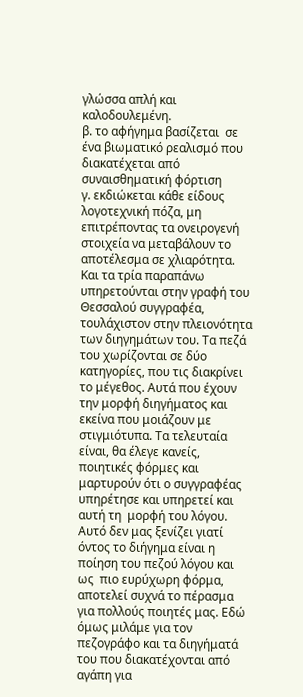γλώσσα απλή και καλοδουλεμένη.
β. το αφήγημα βασίζεται  σε ένα βιωματικό ρεαλισμό που διακατέχεται από συναισθηματική φόρτιση
γ. εκδιώκεται κάθε είδους λογοτεχνική πόζα, μη επιτρέποντας τα ονειρογενή στοιχεία να μεταβάλουν το αποτέλεσμα σε χλιαρότητα.
Και τα τρία παραπάνω υπηρετούνται στην γραφή του Θεσσαλού συγγραφέα, τουλάχιστον στην πλειονότητα των διηγημάτων του. Τα πεζά  του χωρίζονται σε δύο κατηγορίες, που τις διακρίνει το μέγεθος. Αυτά που έχουν την μορφή διηγήματος και εκείνα που μοιάζουν με στιγμιότυπα. Τα τελευταία είναι, θα έλεγε κανείς, ποιητικές φόρμες και μαρτυρούν ότι ο συγγραφέας υπηρέτησε και υπηρετεί και αυτή τη  μορφή του λόγου. Αυτό δεν μας ξενίζει γιατί όντος το διήγημα είναι η ποίηση του πεζού λόγου και ως  πιο ευρύχωρη φόρμα, αποτελεί συχνά το πέρασμα για πολλούς ποιητές μας. Εδώ όμως μιλάμε για τον πεζογράφο και τα διηγήματά του που διακατέχονται από αγάπη για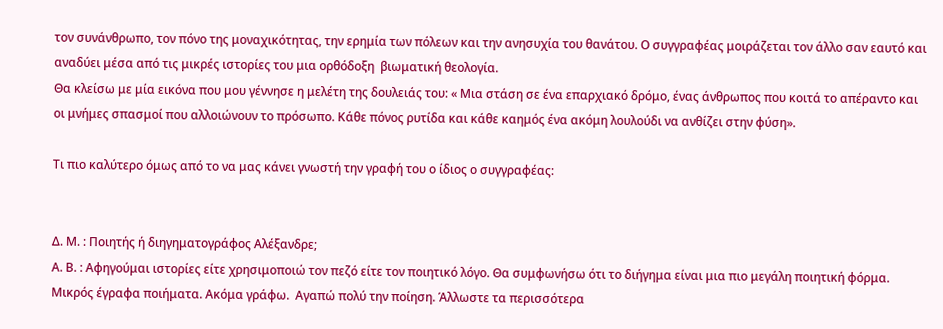τον συνάνθρωπο, τον πόνο της μοναχικότητας, την ερημία των πόλεων και την ανησυχία του θανάτου. Ο συγγραφέας μοιράζεται τον άλλο σαν εαυτό και αναδύει μέσα από τις μικρές ιστορίες του μια ορθόδοξη  βιωματική θεολογία.
Θα κλείσω με μία εικόνα που μου γέννησε η μελέτη της δουλειάς του: « Μια στάση σε ένα επαρχιακό δρόμο, ένας άνθρωπος που κοιτά το απέραντο και οι μνήμες σπασμοί που αλλοιώνουν το πρόσωπο. Κάθε πόνος ρυτίδα και κάθε καημός ένα ακόμη λουλούδι να ανθίζει στην φύση».

Τι πιο καλύτερο όμως από το να μας κάνει γνωστή την γραφή του ο ίδιος ο συγγραφέας:


Δ. Μ. : Ποιητής ή διηγηματογράφος Αλέξανδρε;
Α. Β. : Αφηγούμαι ιστορίες είτε χρησιμοποιώ τον πεζό είτε τον ποιητικό λόγο. Θα συμφωνήσω ότι το διήγημα είναι μια πιο μεγάλη ποιητική φόρμα. Μικρός έγραφα ποιήματα. Ακόμα γράφω.  Αγαπώ πολύ την ποίηση. Άλλωστε τα περισσότερα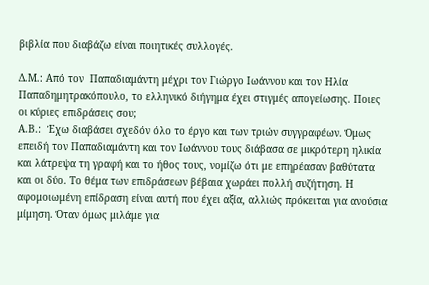βιβλία που διαβάζω είναι ποιητικές συλλογές.

Δ.Μ.: Από τον  Παπαδιαμάντη μέχρι τον Γιώργο Ιωάννου και τον Ηλία Παπαδημητρακόπουλο, το ελληνικό διήγημα έχει στιγμές απογείωσης. Ποιες οι κύριες επιδράσεις σου;
Α.Β.:  Έχω διαβάσει σχεδόν όλο το έργο και των τριών συγγραφέων. Όμως επειδή τον Παπαδιαμάντη και τον Ιωάννου τους διάβασα σε μικρότερη ηλικία και λάτρεψα τη γραφή και το ήθος τους, νομίζω ότι με επηρέασαν βαθύτατα και οι δύο. Το θέμα των επιδράσεων βέβαια χωράει πολλή συζήτηση. Η αφομοιωμένη επίδραση είναι αυτή που έχει αξία, αλλιώς πρόκειται για ανούσια μίμηση. Όταν όμως μιλάμε για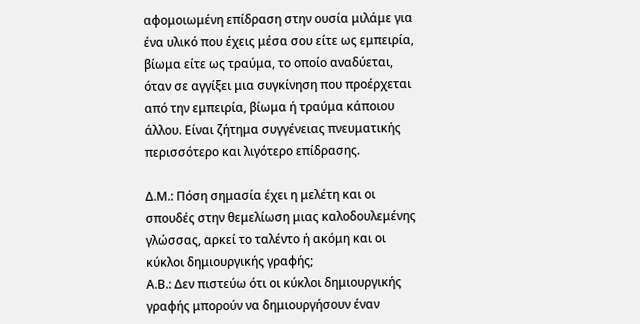αφομοιωμένη επίδραση στην ουσία μιλάμε για ένα υλικό που έχεις μέσα σου είτε ως εμπειρία, βίωμα είτε ως τραύμα, το οποίο αναδύεται, όταν σε αγγίξει μια συγκίνηση που προέρχεται από την εμπειρία, βίωμα ή τραύμα κάποιου άλλου. Είναι ζήτημα συγγένειας πνευματικής περισσότερο και λιγότερο επίδρασης.

Δ.Μ.: Πόση σημασία έχει η μελέτη και οι σπουδές στην θεμελίωση μιας καλοδουλεμένης γλώσσας, αρκεί το ταλέντο ή ακόμη και οι κύκλοι δημιουργικής γραφής;
Α.Β.: Δεν πιστεύω ότι οι κύκλοι δημιουργικής γραφής μπορούν να δημιουργήσουν έναν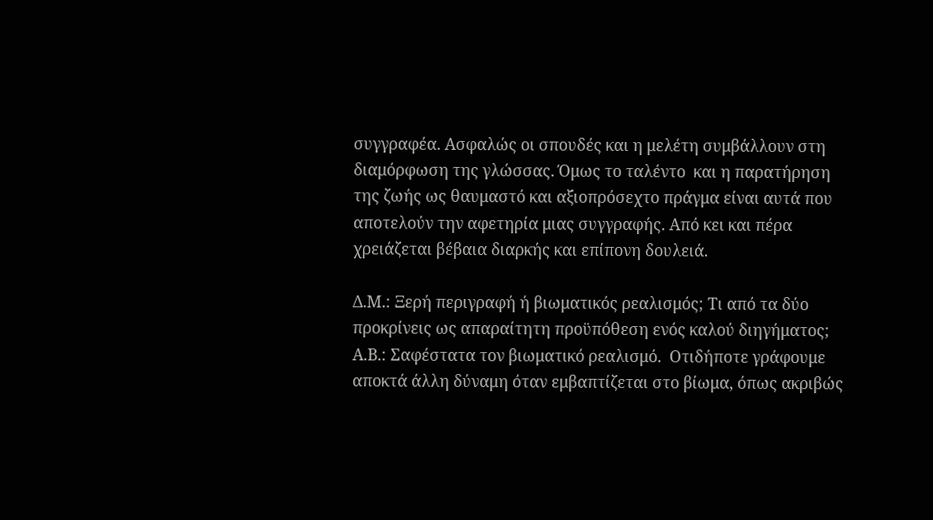συγγραφέα. Ασφαλώς οι σπουδές και η μελέτη συμβάλλουν στη διαμόρφωση της γλώσσας. Όμως το ταλέντο  και η παρατήρηση  της ζωής ως θαυμαστό και αξιοπρόσεχτο πράγμα είναι αυτά που αποτελούν την αφετηρία μιας συγγραφής. Από κει και πέρα χρειάζεται βέβαια διαρκής και επίπονη δουλειά.

Δ.Μ.: Ξερή περιγραφή ή βιωματικός ρεαλισμός; Τι από τα δύο προκρίνεις ως απαραίτητη προϋπόθεση ενός καλού διηγήματος;
Α.Β.: Σαφέστατα τον βιωματικό ρεαλισμό.  Οτιδήποτε γράφουμε αποκτά άλλη δύναμη όταν εμβαπτίζεται στο βίωμα, όπως ακριβώς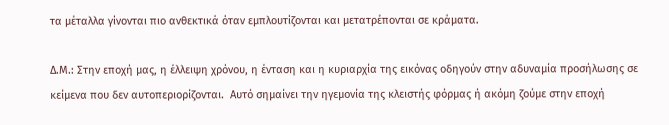τα μέταλλα γίνονται πιο ανθεκτικά όταν εμπλουτίζονται και μετατρέπονται σε κράματα.

Δ.Μ.: Στην εποχή μας, η έλλειψη χρόνου, η ένταση και η κυριαρχία της εικόνας οδηγούν στην αδυναμία προσήλωσης σε κείμενα που δεν αυτοπεριορίζονται.  Αυτό σημαίνει την ηγεμονία της κλειστής φόρμας ή ακόμη ζούμε στην εποχή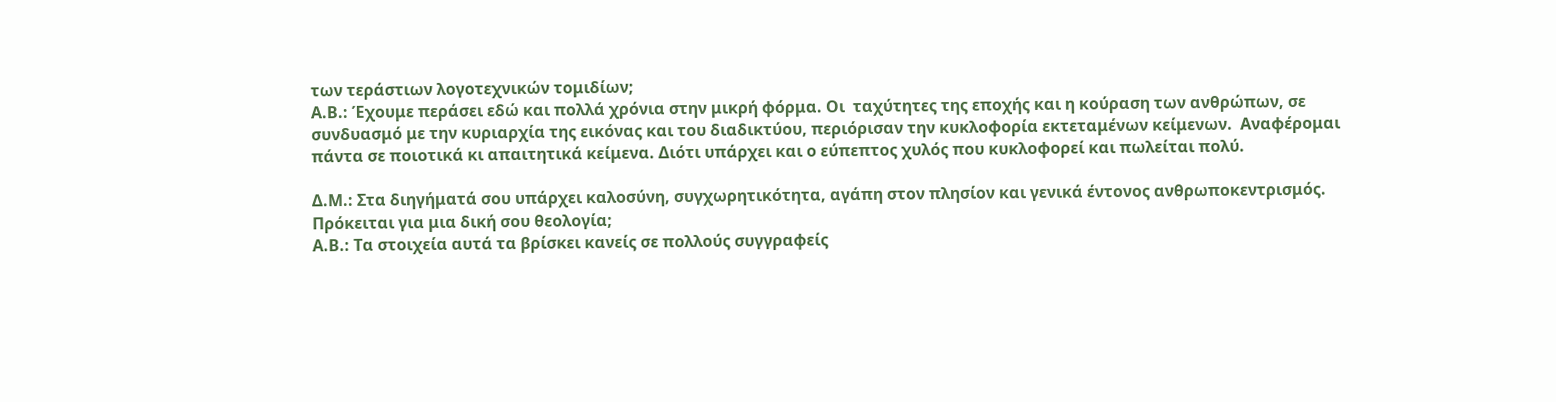των τεράστιων λογοτεχνικών τομιδίων;
Α.Β.: Έχουμε περάσει εδώ και πολλά χρόνια στην μικρή φόρμα. Οι  ταχύτητες της εποχής και η κούραση των ανθρώπων, σε συνδυασμό με την κυριαρχία της εικόνας και του διαδικτύου, περιόρισαν την κυκλοφορία εκτεταμένων κείμενων.  Αναφέρομαι πάντα σε ποιοτικά κι απαιτητικά κείμενα. Διότι υπάρχει και ο εύπεπτος χυλός που κυκλοφορεί και πωλείται πολύ.

Δ.Μ.: Στα διηγήματά σου υπάρχει καλοσύνη, συγχωρητικότητα, αγάπη στον πλησίον και γενικά έντονος ανθρωποκεντρισμός. Πρόκειται για μια δική σου θεολογία;
Α.Β.: Τα στοιχεία αυτά τα βρίσκει κανείς σε πολλούς συγγραφείς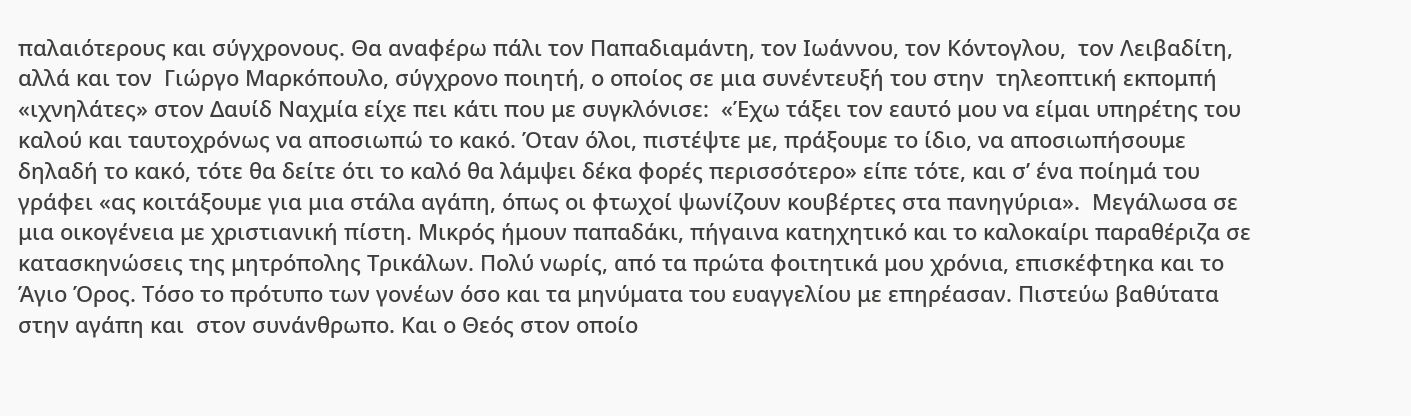παλαιότερους και σύγχρονους. Θα αναφέρω πάλι τον Παπαδιαμάντη, τον Ιωάννου, τον Κόντογλου,  τον Λειβαδίτη, αλλά και τον  Γιώργο Μαρκόπουλο, σύγχρονο ποιητή, ο οποίος σε μια συνέντευξή του στην  τηλεοπτική εκπομπή «ιχνηλάτες» στον Δαυίδ Ναχμία είχε πει κάτι που με συγκλόνισε:  «Έχω τάξει τον εαυτό μου να είμαι υπηρέτης του καλού και ταυτοχρόνως να αποσιωπώ το κακό. Όταν όλοι, πιστέψτε με, πράξουμε το ίδιο, να αποσιωπήσουμε δηλαδή το κακό, τότε θα δείτε ότι το καλό θα λάμψει δέκα φορές περισσότερο» είπε τότε, και σ’ ένα ποίημά του γράφει «ας κοιτάξουμε για μια στάλα αγάπη, όπως οι φτωχοί ψωνίζουν κουβέρτες στα πανηγύρια».  Μεγάλωσα σε μια οικογένεια με χριστιανική πίστη. Μικρός ήμουν παπαδάκι, πήγαινα κατηχητικό και το καλοκαίρι παραθέριζα σε κατασκηνώσεις της μητρόπολης Τρικάλων. Πολύ νωρίς, από τα πρώτα φοιτητικά μου χρόνια, επισκέφτηκα και το Άγιο Όρος. Τόσο το πρότυπο των γονέων όσο και τα μηνύματα του ευαγγελίου με επηρέασαν. Πιστεύω βαθύτατα στην αγάπη και  στον συνάνθρωπο. Και ο Θεός στον οποίο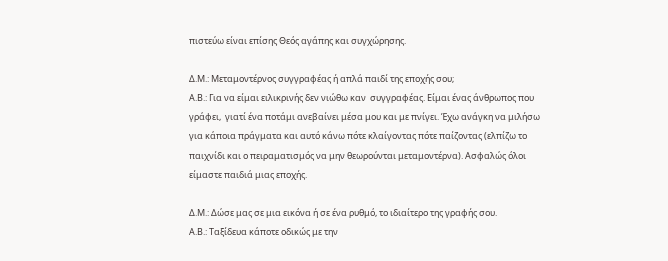πιστεύω είναι επίσης Θεός αγάπης και συγχώρησης.

Δ.Μ.: Μεταμοντέρνος συγγραφέας ή απλά παιδί της εποχής σου;
Α.Β.: Για να είμαι ειλικρινής δεν νιώθω καν  συγγραφέας. Είμαι ένας άνθρωπος που γράφει,  γιατί ένα ποτάμι ανεβαίνει μέσα μου και με πνίγει. Έχω ανάγκη να μιλήσω για κάποια πράγματα και αυτό κάνω πότε κλαίγοντας πότε παίζοντας (ελπίζω το παιχνίδι και ο πειραματισμός να μην θεωρούνται μεταμοντέρνα). Ασφαλώς όλοι είμαστε παιδιά μιας εποχής.

Δ.Μ.: Δώσε μας σε μια εικόνα ή σε ένα ρυθμό, το ιδιαίτερο της γραφής σου.
Α.Β.: Ταξίδευα κάποτε οδικώς με την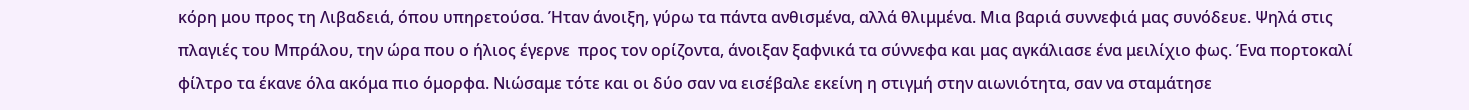κόρη μου προς τη Λιβαδειά, όπου υπηρετούσα. Ήταν άνοιξη, γύρω τα πάντα ανθισμένα, αλλά θλιμμένα. Μια βαριά συννεφιά μας συνόδευε. Ψηλά στις πλαγιές του Μπράλου, την ώρα που ο ήλιος έγερνε  προς τον ορίζοντα, άνοιξαν ξαφνικά τα σύννεφα και μας αγκάλιασε ένα μειλίχιο φως. Ένα πορτοκαλί φίλτρο τα έκανε όλα ακόμα πιο όμορφα. Νιώσαμε τότε και οι δύο σαν να εισέβαλε εκείνη η στιγμή στην αιωνιότητα, σαν να σταμάτησε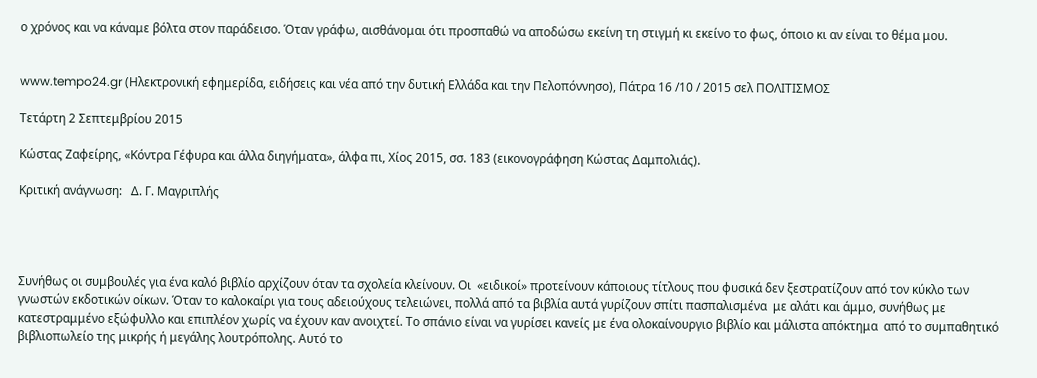ο χρόνος και να κάναμε βόλτα στον παράδεισο. Όταν γράφω, αισθάνομαι ότι προσπαθώ να αποδώσω εκείνη τη στιγμή κι εκείνο το φως, όποιο κι αν είναι το θέμα μου.


www.tempo24.gr (Ηλεκτρονική εφημερίδα, ειδήσεις και νέα από την δυτική Ελλάδα και την Πελοπόννησο), Πάτρα 16 /10 / 2015 σελ ΠΟΛΙΤΙΣΜΟΣ

Τετάρτη 2 Σεπτεμβρίου 2015

Κώστας Ζαφείρης, «Κόντρα Γέφυρα και άλλα διηγήματα», άλφα πι, Χίος 2015, σσ. 183 (εικονογράφηση Κώστας Δαμπολιάς).

Κριτική ανάγνωση:   Δ. Γ. Μαγριπλής




Συνήθως οι συμβουλές για ένα καλό βιβλίο αρχίζουν όταν τα σχολεία κλείνουν. Οι  «ειδικοί» προτείνουν κάποιους τίτλους που φυσικά δεν ξεστρατίζουν από τον κύκλο των γνωστών εκδοτικών οίκων. Όταν το καλοκαίρι για τους αδειούχους τελειώνει, πολλά από τα βιβλία αυτά γυρίζουν σπίτι πασπαλισμένα  με αλάτι και άμμο, συνήθως με κατεστραμμένο εξώφυλλο και επιπλέον χωρίς να έχουν καν ανοιχτεί. Το σπάνιο είναι να γυρίσει κανείς με ένα ολοκαίνουργιο βιβλίο και μάλιστα απόκτημα  από το συμπαθητικό βιβλιοπωλείο της μικρής ή μεγάλης λουτρόπολης. Αυτό το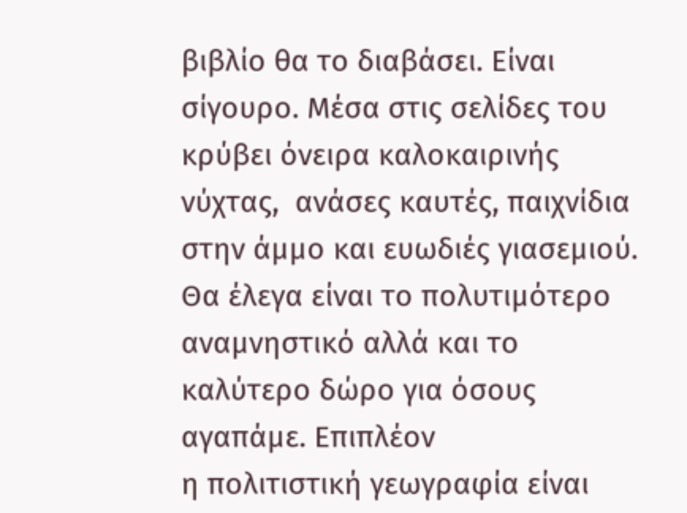βιβλίο θα το διαβάσει. Είναι σίγουρο. Μέσα στις σελίδες του κρύβει όνειρα καλοκαιρινής νύχτας,  ανάσες καυτές, παιχνίδια στην άμμο και ευωδιές γιασεμιού. Θα έλεγα είναι το πολυτιμότερο αναμνηστικό αλλά και το καλύτερο δώρο για όσους αγαπάμε. Επιπλέον
η πολιτιστική γεωγραφία είναι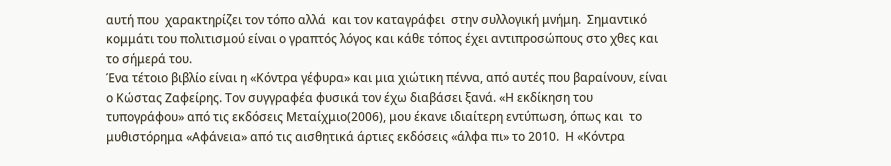αυτή που  χαρακτηρίζει τον τόπο αλλά  και τον καταγράφει  στην συλλογική μνήμη.  Σημαντικό κομμάτι του πολιτισμού είναι ο γραπτός λόγος και κάθε τόπος έχει αντιπροσώπους στο χθες και το σήμερά του.
Ένα τέτοιο βιβλίο είναι η «Κόντρα γέφυρα» και μια χιώτικη πέννα, από αυτές που βαραίνουν, είναι ο Κώστας Ζαφείρης. Τον συγγραφέα φυσικά τον έχω διαβάσει ξανά. «Η εκδίκηση του τυπογράφου» από τις εκδόσεις Μεταίχμιο(2006), μου έκανε ιδιαίτερη εντύπωση, όπως και  το μυθιστόρημα «Αφάνεια» από τις αισθητικά άρτιες εκδόσεις «άλφα πι» το 2010.  Η «Κόντρα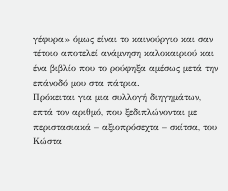γέφυρα» όμως είναι το καινούργιο και σαν τέτοιο αποτελεί ανάμνηση καλοκαιριού και ένα βιβλίο που το ρούφηξα αμέσως μετά την επάνοδό μου στα πάτρια.
Πρόκειται για μια συλλογή διηγημάτων, επτά τον αριθμό, που ξεδιπλώνονται με περιστασιακά – αξιοπρόσεχτα – σκίτσα, του  Κώστα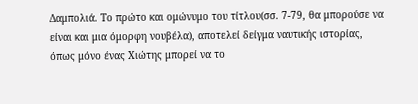Δαμπολιά. Το πρώτο και ομώνυμο του τίτλου(σσ. 7-79, θα μπορούσε να είναι και μια όμορφη νουβέλα), αποτελεί δείγμα ναυτικής ιστορίας, όπως μόνο ένας Χιώτης μπορεί να το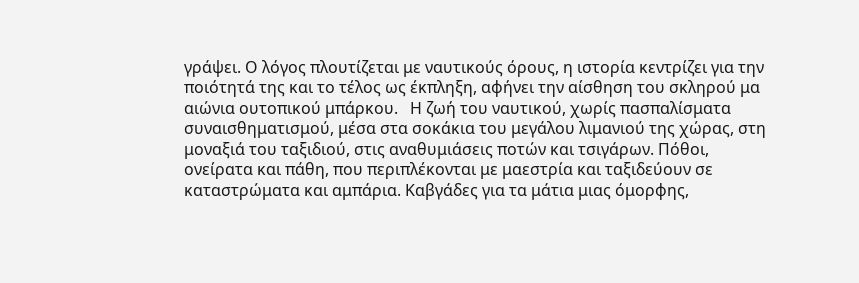γράψει. Ο λόγος πλουτίζεται με ναυτικούς όρους, η ιστορία κεντρίζει για την ποιότητά της και το τέλος ως έκπληξη, αφήνει την αίσθηση του σκληρού μα αιώνια ουτοπικού μπάρκου.   Η ζωή του ναυτικού, χωρίς πασπαλίσματα συναισθηματισμού, μέσα στα σοκάκια του μεγάλου λιμανιού της χώρας, στη μοναξιά του ταξιδιού, στις αναθυμιάσεις ποτών και τσιγάρων. Πόθοι, ονείρατα και πάθη, που περιπλέκονται με μαεστρία και ταξιδεύουν σε καταστρώματα και αμπάρια. Καβγάδες για τα μάτια μιας όμορφης,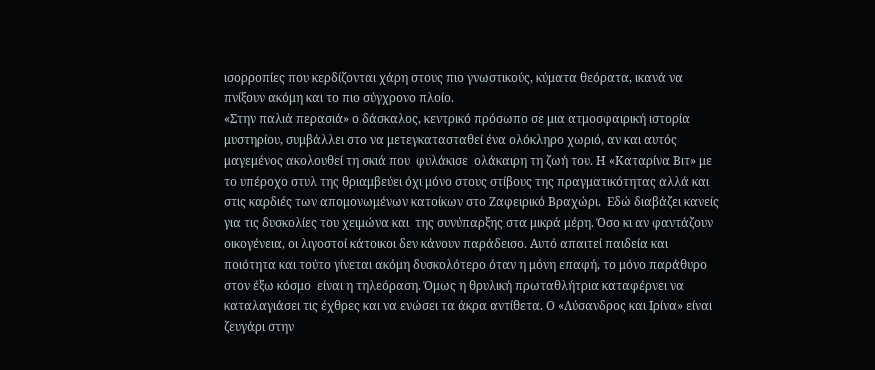ισορροπίες που κερδίζονται χάρη στους πιο γνωστικούς, κύματα θεόρατα, ικανά να πνίξουν ακόμη και το πιο σύγχρονο πλοίο.
«Στην παλιά περασιά» ο δάσκαλος, κεντρικό πρόσωπο σε μια ατμοσφαιρική ιστορία μυστηρίου, συμβάλλει στο να μετεγκατασταθεί ένα ολόκληρο χωριό, αν και αυτός μαγεμένος ακολουθεί τη σκιά που  φυλάκισε  ολάκαιρη τη ζωή του. Η «Καταρίνα Βιτ» με το υπέροχο στυλ της θριαμβεύει όχι μόνο στους στίβους της πραγματικότητας αλλά και στις καρδιές των απομονωμένων κατοίκων στο Ζαφειρικό Βραχώρι.  Εδώ διαβάζει κανείς για τις δυσκολίες του χειμώνα και  της συνύπαρξης στα μικρά μέρη. Όσο κι αν φαντάζουν οικογένεια, οι λιγοστοί κάτοικοι δεν κάνουν παράδεισο. Αυτό απαιτεί παιδεία και ποιότητα και τούτο γίνεται ακόμη δυσκολότερο όταν η μόνη επαφή, το μόνο παράθυρο στον έξω κόσμο  είναι η τηλεόραση. Όμως η θρυλική πρωταθλήτρια καταφέρνει να καταλαγιάσει τις έχθρες και να ενώσει τα άκρα αντίθετα. Ο «Λύσανδρος και Ιρίνα» είναι ζευγάρι στην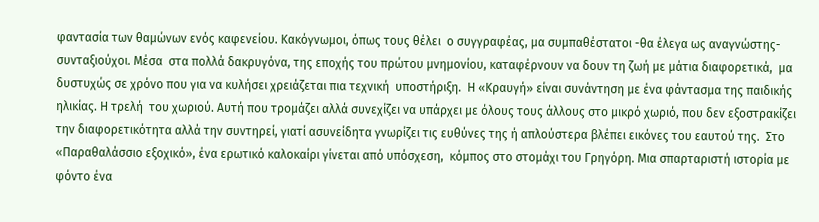φαντασία των θαμώνων ενός καφενείου. Κακόγνωμοι, όπως τους θέλει  ο συγγραφέας, μα συμπαθέστατοι -θα έλεγα ως αναγνώστης- συνταξιούχοι. Μέσα  στα πολλά δακρυγόνα, της εποχής του πρώτου μνημονίου, καταφέρνουν να δουν τη ζωή με μάτια διαφορετικά,  μα δυστυχώς σε χρόνο που για να κυλήσει χρειάζεται πια τεχνική  υποστήριξη.  Η «Κραυγή» είναι συνάντηση με ένα φάντασμα της παιδικής ηλικίας. Η τρελή  του χωριού. Αυτή που τρομάζει αλλά συνεχίζει να υπάρχει με όλους τους άλλους στο μικρό χωριό, που δεν εξοστρακίζει την διαφορετικότητα αλλά την συντηρεί, γιατί ασυνείδητα γνωρίζει τις ευθύνες της ή απλούστερα βλέπει εικόνες του εαυτού της.  Στο «Παραθαλάσσιο εξοχικό», ένα ερωτικό καλοκαίρι γίνεται από υπόσχεση,  κόμπος στο στομάχι του Γρηγόρη. Μια σπαρταριστή ιστορία με φόντο ένα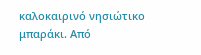καλοκαιρινό νησιώτικο μπαράκι. Από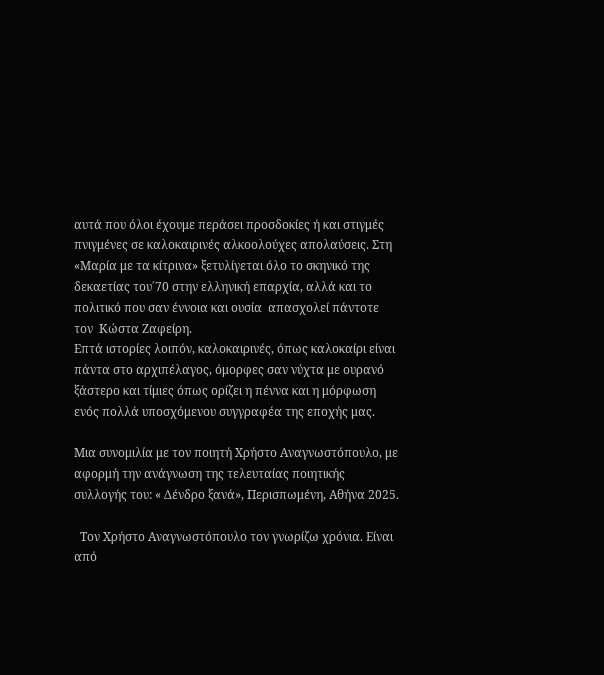αυτά που όλοι έχουμε περάσει προσδοκίες ή και στιγμές πνιγμένες σε καλοκαιρινές αλκοολούχες απολαύσεις. Στη  «Μαρία με τα κίτρινα» ξετυλίγεται όλο το σκηνικό της δεκαετίας του΄70 στην ελληνική επαρχία, αλλά και το πολιτικό που σαν έννοια και ουσία  απασχολεί πάντοτε  τον  Κώστα Ζαφείρη.
Επτά ιστορίες λοιπόν, καλοκαιρινές, όπως καλοκαίρι είναι πάντα στο αρχιπέλαγος, όμορφες σαν νύχτα με ουρανό ξάστερο και τίμιες όπως ορίζει η πέννα και η μόρφωση ενός πολλά υποσχόμενου συγγραφέα της εποχής μας.

Μια συνομιλία με τον ποιητή Χρήστο Αναγνωστόπουλο, με αφορμή την ανάγνωση της τελευταίας ποιητικής συλλογής του: « Δένδρο ξανά», Περισπωμένη, Αθήνα 2025.

  Τον Χρήστο Αναγνωστόπουλο τον γνωρίζω χρόνια. Είναι από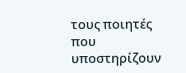τους ποιητές που υποστηρίζουν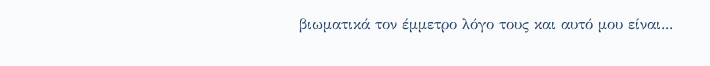βιωματικά τον έμμετρο λόγο τους και αυτό μου είναι...